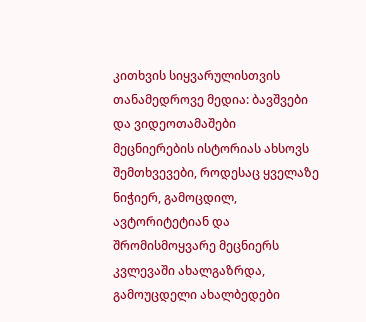კითხვის სიყვარულისთვის
თანამედროვე მედია: ბავშვები და ვიდეოთამაშები
მეცნიერების ისტორიას ახსოვს შემთხვევები, როდესაც ყველაზე ნიჭიერ, გამოცდილ, ავტორიტეტიან და შრომისმოყვარე მეცნიერს კვლევაში ახალგაზრდა, გამოუცდელი ახალბედები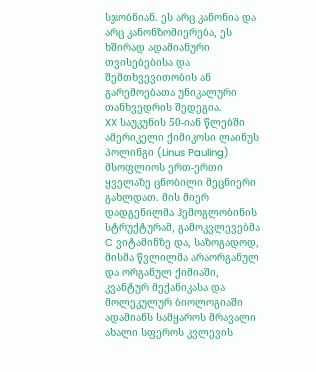სჯობნიან. ეს არც კანონია და არც კანონზომიერება, ეს ხშირად ადამიანური თვისებებისა და შემთხვევითობის ან გარემოებათა უნიკალური თანხვედრის შედეგია.
XX საუკუნის 50-იან წლებში ამერიკელი ქიმიკოსი ლაინუს პოლინგი (Linus Pauling) მსოფლიოს ერთ-ერთი ყველაზე ცნობილი მეცნიერი გახლდათ. მის მიერ დადგენილმა ჰემოგლობინის სტრუქტურამ, გამოკვლევებმა C ვიტამინზე და, საზოგადოდ, მისმა წვლილმა არაორგანულ და ორგანულ ქიმიაში, კვანტურ მექანიკასა და მოლეკულურ ბიოლოგიაში ადამიანს სამყაროს მრავალი ახალი სფეროს კვლევის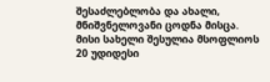შესაძლებლობა და ახალი, მნიშვნელოვანი ცოდნა მისცა. მისი სახელი შესულია მსოფლიოს 20 უდიდესი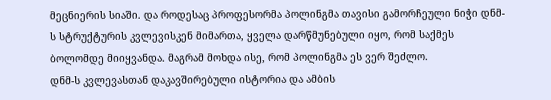მეცნიერის სიაში. და როდესაც პროფესორმა პოლინგმა თავისი გამორჩეული ნიჭი დნმ-ს სტრუქტურის კვლევისკენ მიმართა, ყველა დარწმუნებული იყო, რომ საქმეს ბოლომდე მიიყვანდა. მაგრამ მოხდა ისე, რომ პოლინგმა ეს ვერ შეძლო.
დნმ-ს კვლევასთან დაკავშირებული ისტორია და ამბის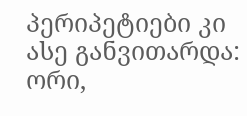პერიპეტიები კი ასე განვითარდა: ორი,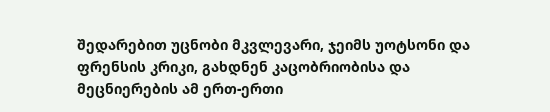შედარებით უცნობი მკვლევარი, ჯეიმს უოტსონი და ფრენსის კრიკი, გახდნენ კაცობრიობისა და მეცნიერების ამ ერთ-ერთი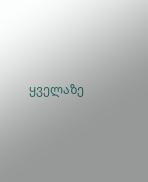ყველაზე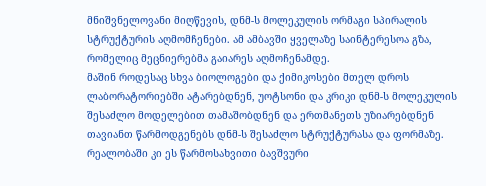მნიშვნელოვანი მიღწევის, დნმ-ს მოლეკულის ორმაგი სპირალის სტრუქტურის აღმომჩენები. ამ ამბავში ყველაზე საინტერესოა გზა, რომელიც მეცნიერებმა გაიარეს აღმოჩენამდე.
მაშინ როდესაც სხვა ბიოლოგები და ქიმიკოსები მთელ დროს ლაბორატორიებში ატარებდნენ, უოტსონი და კრიკი დნმ-ს მოლეკულის შესაძლო მოდელებით თამაშობდნენ და ერთმანეთს უზიარებდნენ თავიანთ წარმოდგენებს დნმ-ს შესაძლო სტრუქტურასა და ფორმაზე.
რეალობაში კი ეს წარმოსახვითი ბავშვური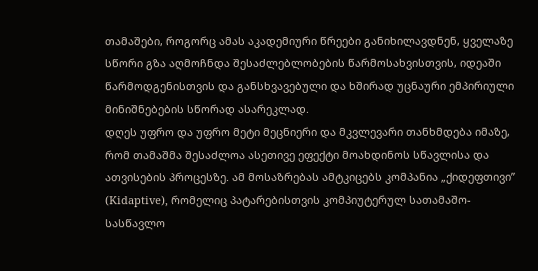თამაშები, როგორც ამას აკადემიური წრეები განიხილავდნენ, ყველაზე სწორი გზა აღმოჩნდა შესაძლებლობების წარმოსახვისთვის, იდეაში წარმოდგენისთვის და განსხვავებული და ხშირად უცნაური ემპირიული მინიშნებების სწორად ასარეკლად.
დღეს უფრო და უფრო მეტი მეცნიერი და მკვლევარი თანხმდება იმაზე, რომ თამაშმა შესაძლოა ასეთივე ეფექტი მოახდინოს სწავლისა და ათვისების პროცესზე. ამ მოსაზრებას ამტკიცებს კომპანია „ქიდეფთივი” (Kidaptive), რომელიც პატარებისთვის კომპიუტერულ სათამაშო-სასწავლო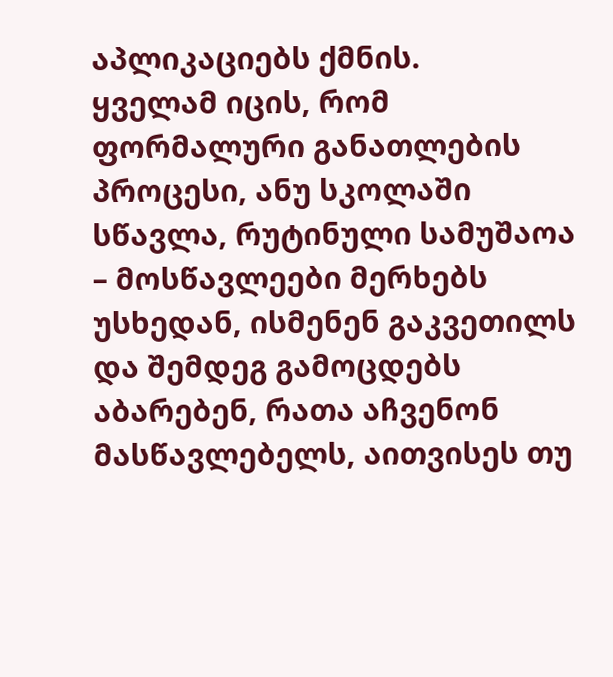აპლიკაციებს ქმნის.
ყველამ იცის, რომ ფორმალური განათლების პროცესი, ანუ სკოლაში სწავლა, რუტინული სამუშაოა – მოსწავლეები მერხებს უსხედან, ისმენენ გაკვეთილს და შემდეგ გამოცდებს აბარებენ, რათა აჩვენონ მასწავლებელს, აითვისეს თუ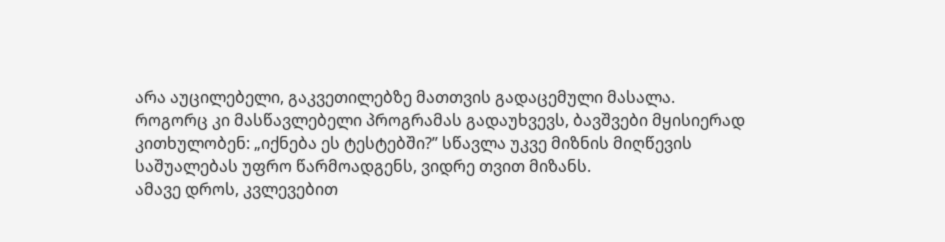არა აუცილებელი, გაკვეთილებზე მათთვის გადაცემული მასალა.
როგორც კი მასწავლებელი პროგრამას გადაუხვევს, ბავშვები მყისიერად კითხულობენ: „იქნება ეს ტესტებში?” სწავლა უკვე მიზნის მიღწევის საშუალებას უფრო წარმოადგენს, ვიდრე თვით მიზანს.
ამავე დროს, კვლევებით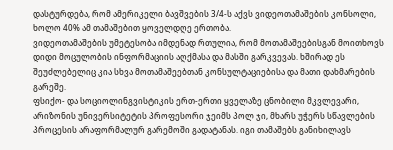დასტურდება, რომ ამერიკელი ბავშვების 3/4-ს აქვს ვიდეოთამაშების კონსოლი, ხოლო 40% ამ თამაშებით ყოველდღე ერთობა.
ვიდეოთამაშების უმეტესობა იმდენად რთულია, რომ მოთამაშეებისგან მოითხოვს დიდი მოცულობის ინფორმაციის აღქმასა და მასში გარკვევას. ხშირად ეს შეუძლებელიც კია სხვა მოთამაშეებთან კონსულტაციებისა და მათი დახმარების გარეშე.
ფსიქო- და სოციოლინგვისტიკის ერთ-ერთი ყველაზე ცნობილი მკვლევარი, არიზონის უნივერსიტეტის პროფესორი ჯეიმს პოლ ჯი, მხარს უჭერს სწავლების პროცესის არაფორმალურ გარემოში გადატანას. იგი თამაშებს განიხილავს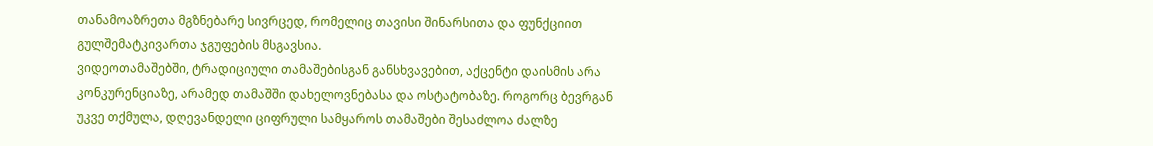თანამოაზრეთა მგზნებარე სივრცედ, რომელიც თავისი შინარსითა და ფუნქციით გულშემატკივართა ჯგუფების მსგავსია.
ვიდეოთამაშებში, ტრადიციული თამაშებისგან განსხვავებით, აქცენტი დაისმის არა კონკურენციაზე, არამედ თამაშში დახელოვნებასა და ოსტატობაზე. როგორც ბევრგან უკვე თქმულა, დღევანდელი ციფრული სამყაროს თამაშები შესაძლოა ძალზე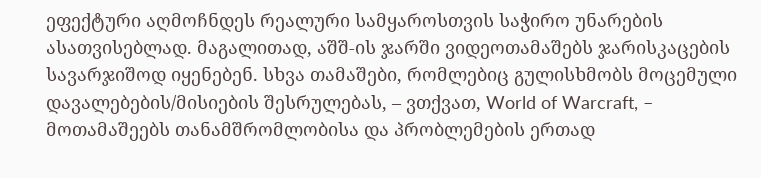ეფექტური აღმოჩნდეს რეალური სამყაროსთვის საჭირო უნარების ასათვისებლად. მაგალითად, აშშ-ის ჯარში ვიდეოთამაშებს ჯარისკაცების სავარჯიშოდ იყენებენ. სხვა თამაშები, რომლებიც გულისხმობს მოცემული დავალებების/მისიების შესრულებას, – ვთქვათ, World of Warcraft, – მოთამაშეებს თანამშრომლობისა და პრობლემების ერთად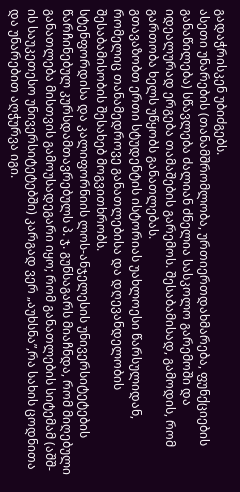გადაჭრისკენ უბიძგებს.
ასეთი უნარების (თანამშრომლობა, ურთიერთდახმარება, ფუნქციების განაწილება) სწავლება ძალიან ძნელია სასკოლო გარემოში და იდეალურად ერგება თამაშების გარემოს. შესაბამისად, გამოდის, რომ გართობა ხელს უწყობს განათლებას.
გთავაზობთ ერთი სტუდენტის ისტორიას უახლოესი წარსულიდან, რომელიც თანამედროვე განათლებისა და დღევანდელობის შესაბამისობის შესახებ მოგვითხრობს.
სტენფორდისა და კალიფორნიის ლოს-ანჯელესის უნივერსიტეტების წარჩინებულ კურსდამთავრებულს პ. ჯ. გუნსაგარს მიაჩნდა, რომ მიღებული განათლება მისთვის გამოუსადეგარი იყო; რომ განათლების სიტემამ (აშშ-ის საუკეთესო უნივერსიტეტებში) კარგად ვერ „აუხსნა”,რა სახის ცოდნითა და უნარებით აღჭურვა იგი.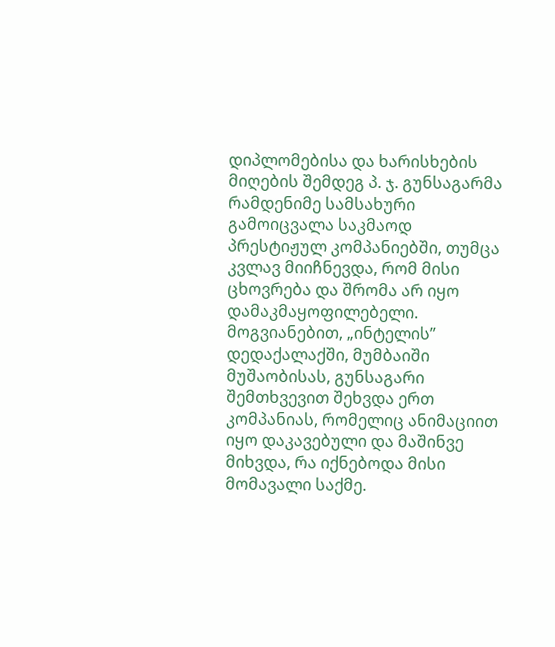დიპლომებისა და ხარისხების მიღების შემდეგ პ. ჯ. გუნსაგარმა რამდენიმე სამსახური გამოიცვალა საკმაოდ პრესტიჟულ კომპანიებში, თუმცა კვლავ მიიჩნევდა, რომ მისი ცხოვრება და შრომა არ იყო დამაკმაყოფილებელი. მოგვიანებით, „ინტელის” დედაქალაქში, მუმბაიში მუშაობისას, გუნსაგარი შემთხვევით შეხვდა ერთ კომპანიას, რომელიც ანიმაციით იყო დაკავებული და მაშინვე მიხვდა, რა იქნებოდა მისი მომავალი საქმე.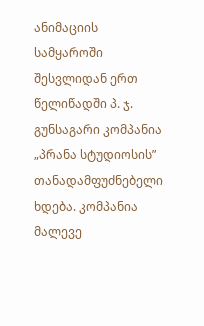ანიმაციის სამყაროში შესვლიდან ერთ წელიწადში პ. ჯ. გუნსაგარი კომპანია „პრანა სტუდიოსის” თანადამფუძნებელი ხდება. კომპანია მალევე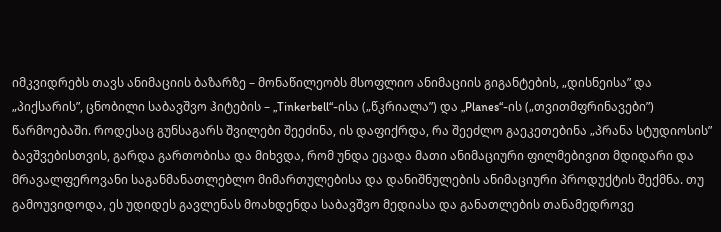იმკვიდრებს თავს ანიმაციის ბაზარზე – მონაწილეობს მსოფლიო ანიმაციის გიგანტების, „დისნეისა” და „პიქსარის”, ცნობილი საბავშვო ჰიტების – „Tinkerbell“-ისა („წკრიალა”) და „Planes“-ის („თვითმფრინავები”) წარმოებაში. როდესაც გუნსაგარს შვილები შეეძინა, ის დაფიქრდა, რა შეეძლო გაეკეთებინა „პრანა სტუდიოსის” ბავშვებისთვის, გარდა გართობისა და მიხვდა, რომ უნდა ეცადა მათი ანიმაციური ფილმებივით მდიდარი და მრავალფეროვანი საგანმანათლებლო მიმართულებისა და დანიშნულების ანიმაციური პროდუქტის შექმნა. თუ გამოუვიდოდა, ეს უდიდეს გავლენას მოახდენდა საბავშვო მედიასა და განათლების თანამედროვე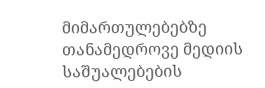მიმართულებებზე თანამედროვე მედიის საშუალებების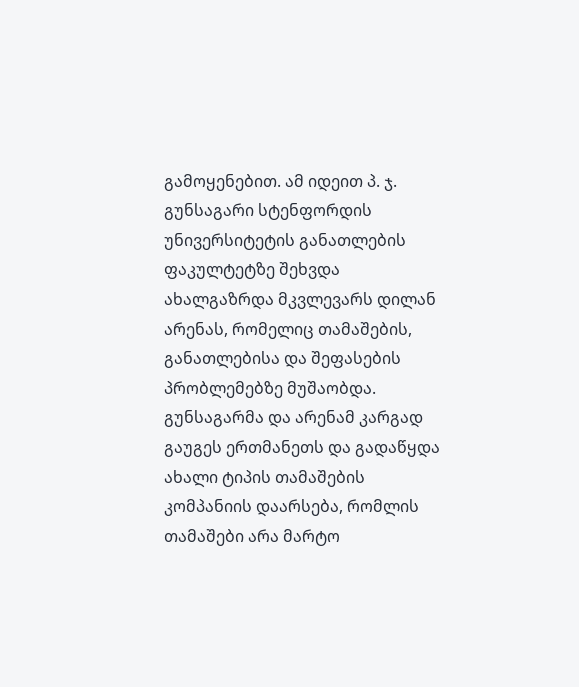გამოყენებით. ამ იდეით პ. ჯ. გუნსაგარი სტენფორდის უნივერსიტეტის განათლების ფაკულტეტზე შეხვდა ახალგაზრდა მკვლევარს დილან არენას, რომელიც თამაშების, განათლებისა და შეფასების პრობლემებზე მუშაობდა.
გუნსაგარმა და არენამ კარგად გაუგეს ერთმანეთს და გადაწყდა ახალი ტიპის თამაშების კომპანიის დაარსება, რომლის თამაშები არა მარტო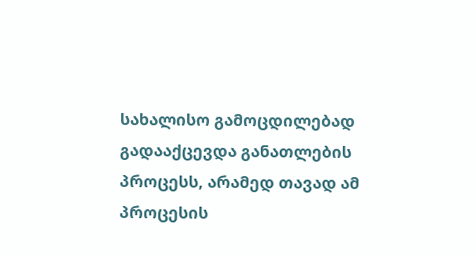სახალისო გამოცდილებად გადააქცევდა განათლების პროცესს, არამედ თავად ამ პროცესის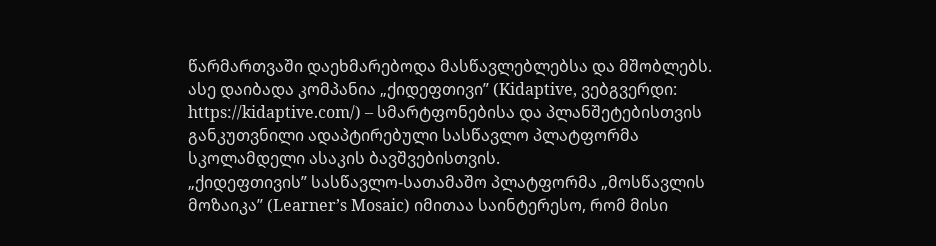წარმართვაში დაეხმარებოდა მასწავლებლებსა და მშობლებს. ასე დაიბადა კომპანია „ქიდეფთივი” (Kidaptive, ვებგვერდი: https://kidaptive.com/) – სმარტფონებისა და პლანშეტებისთვის განკუთვნილი ადაპტირებული სასწავლო პლატფორმა სკოლამდელი ასაკის ბავშვებისთვის.
„ქიდეფთივის” სასწავლო-სათამაშო პლატფორმა „მოსწავლის მოზაიკა” (Learner’s Mosaic) იმითაა საინტერესო, რომ მისი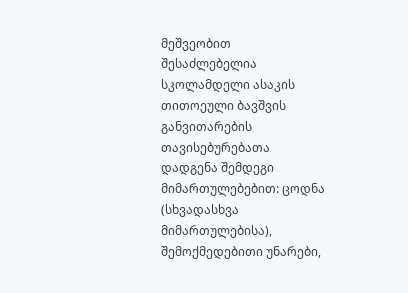მეშვეობით შესაძლებელია სკოლამდელი ასაკის თითოეული ბავშვის განვითარების თავისებურებათა დადგენა შემდეგი მიმართულებებით: ცოდნა (სხვადასხვა მიმართულებისა), შემოქმედებითი უნარები,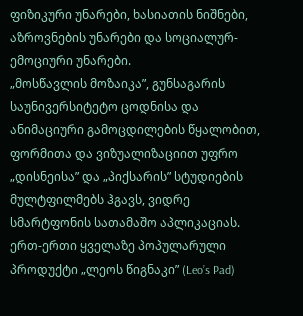ფიზიკური უნარები, ხასიათის ნიშნები, აზროვნების უნარები და სოციალურ-ემოციური უნარები.
„მოსწავლის მოზაიკა”, გუნსაგარის საუნივერსიტეტო ცოდნისა და ანიმაციური გამოცდილების წყალობით, ფორმითა და ვიზუალიზაციით უფრო „დისნეისა” და „პიქსარის” სტუდიების მულტფილმებს ჰგავს, ვიდრე სმარტფონის სათამაშო აპლიკაციას. ერთ-ერთი ყველაზე პოპულარული პროდუქტი „ლეოს წიგნაკი” (Leo’s Pad)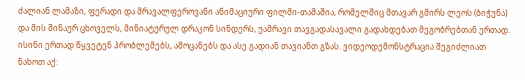ძალიან ლამაზი, ფერადი და მრავალფეროვანი ანიმაციური ფილმი-თამაშია, რომელშიც მთავარ გმირს ლეოს (ბიჭუნა) და მის შინაურ ცხოველს, მინიატურულ დრაკონ სინდერს, უამრავი თავგადასავალი გადახდებათ მეგობრებთან ერთად. ისინი ერთად წყვეტენ პრობლემებს, ამოცანებს და ასე გადიან თავიანთ გზას. ვიდეოდემონსტრაცია შეგიძლიათ ნახოთ აქ: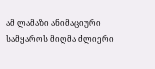ამ ლამაზი ანიმაციური სამყაროს მიღმა ძლიერი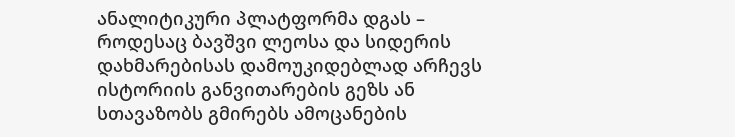ანალიტიკური პლატფორმა დგას – როდესაც ბავშვი ლეოსა და სიდერის დახმარებისას დამოუკიდებლად არჩევს ისტორიის განვითარების გეზს ან სთავაზობს გმირებს ამოცანების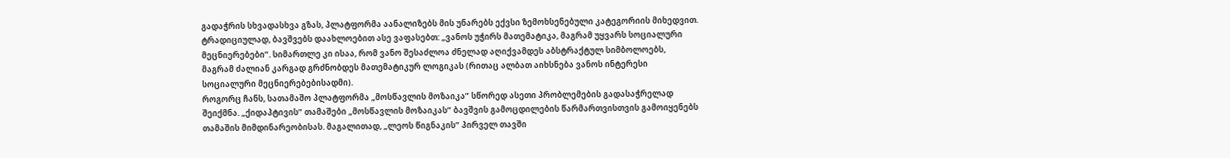გადაჭრის სხვადასხვა გზას, პლატფორმა აანალიზებს მის უნარებს ექვსი ზემოხსენებული კატეგორიის მიხედვით.
ტრადიციულად, ბავშვებს დაახლოებით ასე ვაფასებთ: „ვანოს უჭირს მათემატიკა, მაგრამ უყვარს სოციალური მეცნიერებები”. სიმართლე კი ისაა, რომ ვანო შესაძლოა ძნელად აღიქვამდეს აბსტრაქტულ სიმბოლოებს, მაგრამ ძალიან კარგად გრძნობდეს მათემატიკურ ლოგიკას (რითაც ალბათ აიხსნება ვანოს ინტერესი სოციალური მეცნიერებებისადმი).
როგორც ჩანს, სათამაშო პლატფორმა „მოსწავლის მოზაიკა” სწორედ ასეთი პრობლემების გადასაჭრელად შეიქმნა. „ქიდაპტივის” თამაშები „მოსწავლის მოზაიკას” ბავშვის გამოცდილების წარმართვისთვის გამოიყენებს თამაშის მიმდინარეობისას. მაგალითად, „ლეოს წიგნაკის” პირველ თავში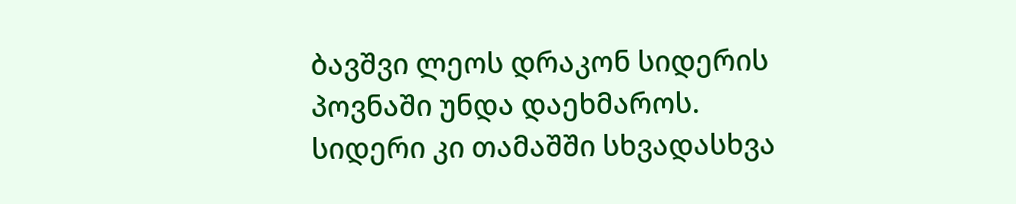ბავშვი ლეოს დრაკონ სიდერის პოვნაში უნდა დაეხმაროს. სიდერი კი თამაშში სხვადასხვა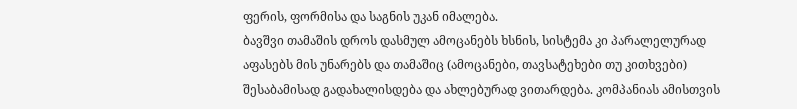ფერის, ფორმისა და საგნის უკან იმალება.
ბავშვი თამაშის დროს დასმულ ამოცანებს ხსნის, სისტემა კი პარალელურად აფასებს მის უნარებს და თამაშიც (ამოცანები, თავსატეხები თუ კითხვები) შესაბამისად გადახალისდება და ახლებურად ვითარდება. კომპანიას ამისთვის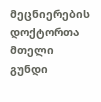მეცნიერების დოქტორთა მთელი გუნდი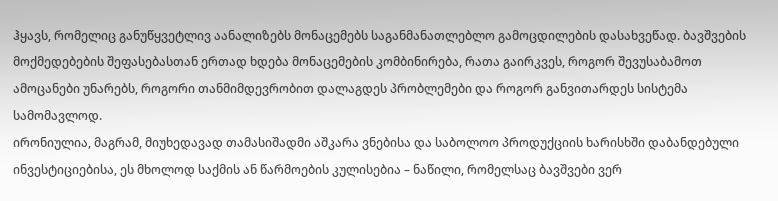ჰყავს, რომელიც განუწყვეტლივ აანალიზებს მონაცემებს საგანმანათლებლო გამოცდილების დასახვეწად. ბავშვების მოქმედებების შეფასებასთან ერთად ხდება მონაცემების კომბინირება, რათა გაირკვეს, როგორ შევუსაბამოთ ამოცანები უნარებს, როგორი თანმიმდევრობით დალაგდეს პრობლემები და როგორ განვითარდეს სისტემა სამომავლოდ.
ირონიულია, მაგრამ, მიუხედავად თამასიშადმი აშკარა ვნებისა და საბოლოო პროდუქციის ხარისხში დაბანდებული ინვესტიციებისა, ეს მხოლოდ საქმის ან წარმოების კულისებია – ნაწილი, რომელსაც ბავშვები ვერ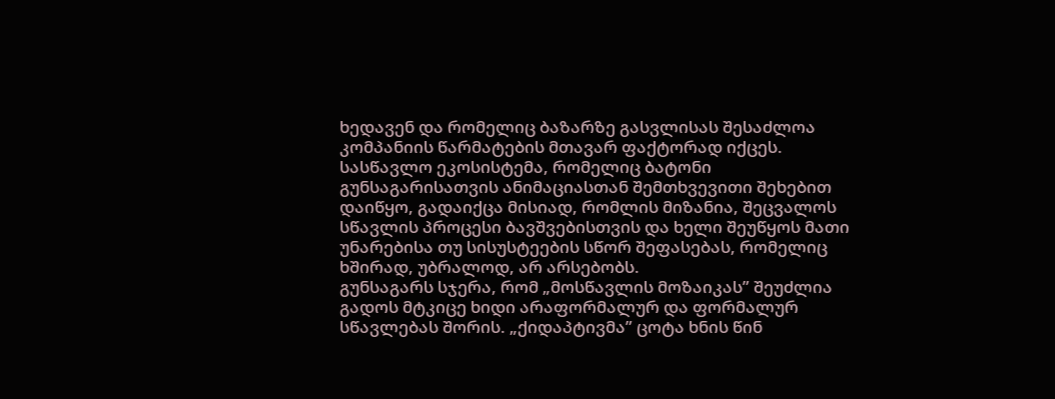ხედავენ და რომელიც ბაზარზე გასვლისას შესაძლოა კომპანიის წარმატების მთავარ ფაქტორად იქცეს.
სასწავლო ეკოსისტემა, რომელიც ბატონი გუნსაგარისათვის ანიმაციასთან შემთხვევითი შეხებით დაიწყო, გადაიქცა მისიად, რომლის მიზანია, შეცვალოს სწავლის პროცესი ბავშვებისთვის და ხელი შეუწყოს მათი უნარებისა თუ სისუსტეების სწორ შეფასებას, რომელიც ხშირად, უბრალოდ, არ არსებობს.
გუნსაგარს სჯერა, რომ „მოსწავლის მოზაიკას” შეუძლია გადოს მტკიცე ხიდი არაფორმალურ და ფორმალურ სწავლებას შორის. „ქიდაპტივმა” ცოტა ხნის წინ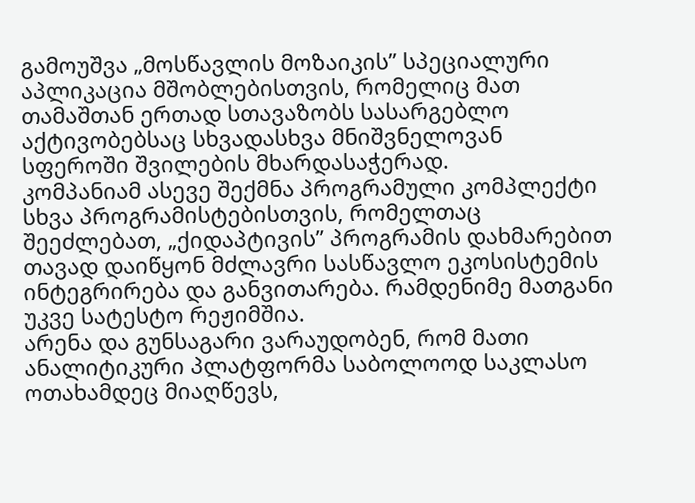გამოუშვა „მოსწავლის მოზაიკის” სპეციალური აპლიკაცია მშობლებისთვის, რომელიც მათ თამაშთან ერთად სთავაზობს სასარგებლო აქტივობებსაც სხვადასხვა მნიშვნელოვან სფეროში შვილების მხარდასაჭერად.
კომპანიამ ასევე შექმნა პროგრამული კომპლექტი სხვა პროგრამისტებისთვის, რომელთაც შეეძლებათ, „ქიდაპტივის” პროგრამის დახმარებით თავად დაიწყონ მძლავრი სასწავლო ეკოსისტემის ინტეგრირება და განვითარება. რამდენიმე მათგანი უკვე სატესტო რეჟიმშია.
არენა და გუნსაგარი ვარაუდობენ, რომ მათი ანალიტიკური პლატფორმა საბოლოოდ საკლასო ოთახამდეც მიაღწევს,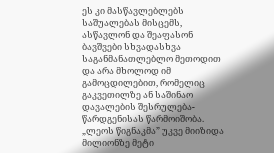ეს კი მასწავლებლებს საშუალებას მისცემს, ასწავლონ და შეაფასონ ბავშვები სხვადასხვა საგანმანათლებლო მეთოდით და არა მხოლოდ იმ გამოცდილებით, რომელიც გაკვეთილზე ან საშინაო დავალების შესრულება-წარდგენისას წარმოიშობა.
„ლეოს წიგნაკმა” უკვე მიიზიდა მილიონზე მეტი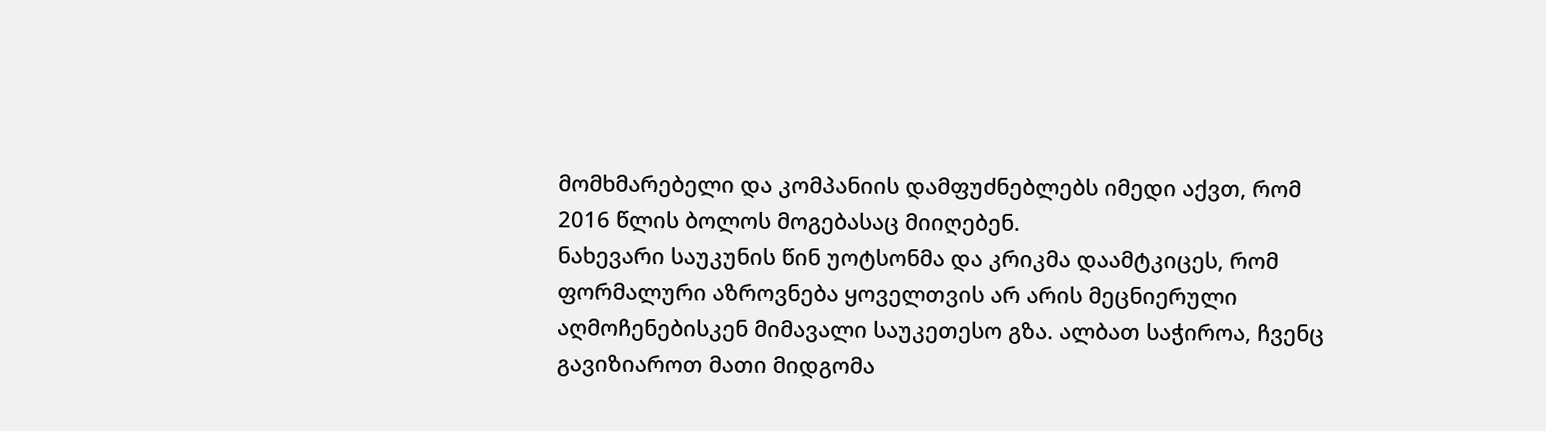მომხმარებელი და კომპანიის დამფუძნებლებს იმედი აქვთ, რომ 2016 წლის ბოლოს მოგებასაც მიიღებენ.
ნახევარი საუკუნის წინ უოტსონმა და კრიკმა დაამტკიცეს, რომ ფორმალური აზროვნება ყოველთვის არ არის მეცნიერული აღმოჩენებისკენ მიმავალი საუკეთესო გზა. ალბათ საჭიროა, ჩვენც გავიზიაროთ მათი მიდგომა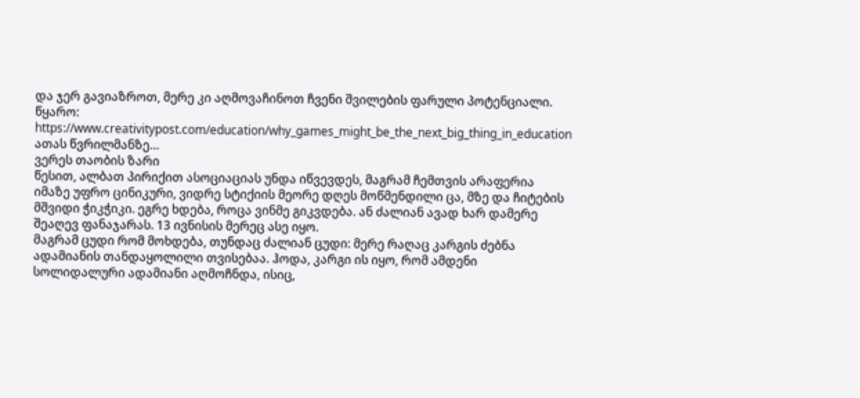და ჯერ გავიაზროთ, მერე კი აღმოვაჩინოთ ჩვენი შვილების ფარული პოტენციალი.
წყარო: https://www.creativitypost.com/education/why_games_might_be_the_next_big_thing_in_education
ათას წვრილმანზე…
ვერეს თაობის ზარი
წესით, ალბათ პირიქით ასოციაციას უნდა იწვევდეს, მაგრამ ჩემთვის არაფერია იმაზე უფრო ცინიკური, ვიდრე სტიქიის მეორე დღეს მოწმენდილი ცა, მზე და ჩიტების მშვიდი ჭიკჭიკი. ეგრე ხდება, როცა ვინმე გიკვდება. ან ძალიან ავად ხარ დამერე შეაღევ ფანაჯარას. 13 ივნისის მერეც ასე იყო.
მაგრამ ცუდი რომ მოხდება, თუნდაც ძალიან ცუდი: მერე რაღაც კარგის ძებნა ადამიანის თანდაყოლილი თვისებაა. ჰოდა, კარგი ის იყო, რომ ამდენი სოლიდალური ადამიანი აღმოჩნდა, ისიც,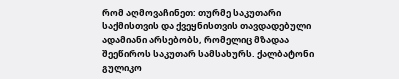რომ აღმოვაჩინეთ: თურმე საკუთარი საქმისთვის და ქვეყნისთვის თავდადებული ადამიანი არსებობს, რომელიც მზადაა შეეწიროს საკუთარ სამსახურს. ქალბატონი გულიკო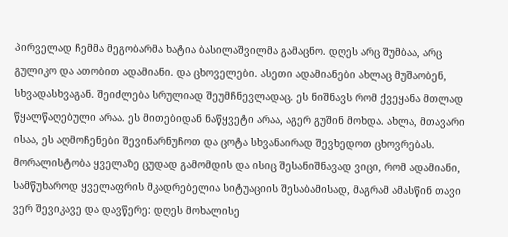პირველად ჩემმა მეგობარმა ხატია ბასილაშვილმა გამაცნო. დღეს არც შუმბაა, არც გულიკო და ათობით ადამიანი. და ცხოველები. ასეთი ადამიანები ახლაც მუშაობენ, სხვადასხვაგან. შეიძლება სრულიად შეუმჩნევლადაც. ეს ნიშნავს რომ ქვეყანა მთლად წყალწაღებული არაა. ეს მითებიდან ნაწყვეტი არაა, აგერ გუშინ მოხდა. ახლა, მთავარი ისაა, ეს აღმოჩენები შევინარნუჩოთ და ცოტა სხვანაირად შევხედოთ ცხოვრებას.
მორალისტობა ყველაზე ცუდად გამომდის და ისიც შესანიშნავად ვიცი, რომ ადამიანი, სამწუხაროდ ყველაფრის მკადრებელია სიტუაციის შესაბამისად, მაგრამ ამასწინ თავი ვერ შევიკავე და დავწერე: დღეს მოხალისე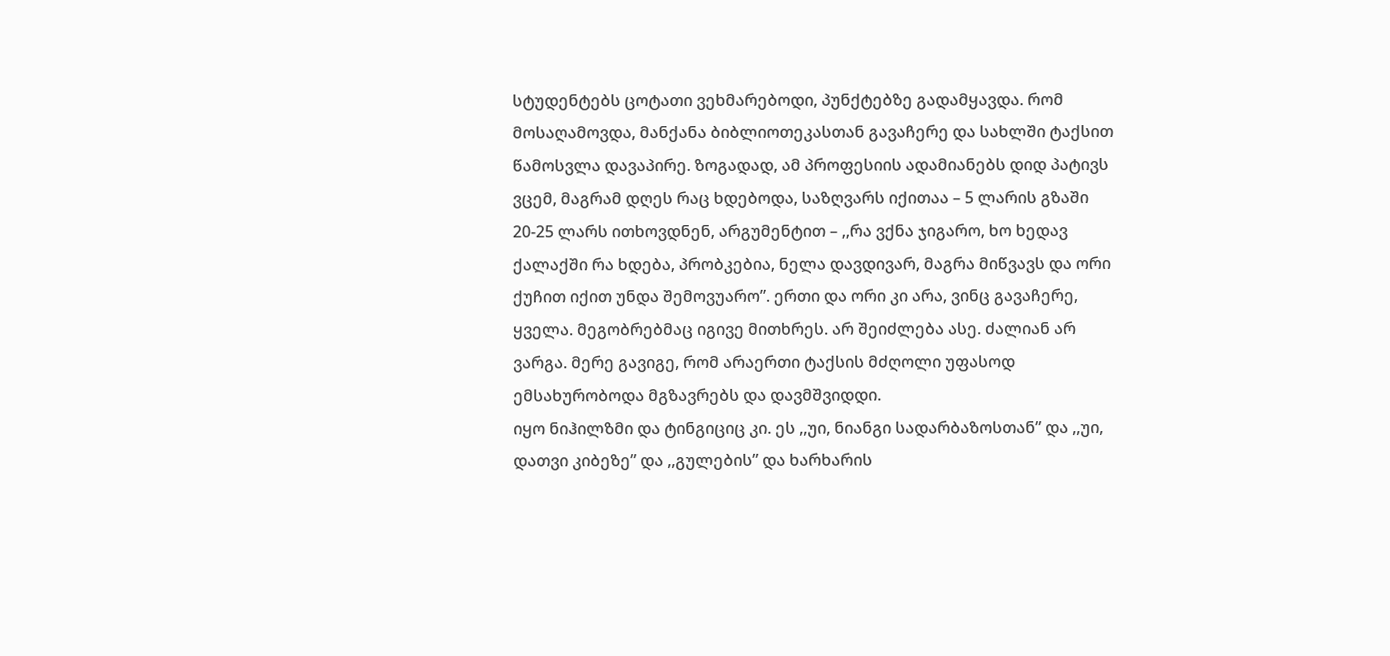სტუდენტებს ცოტათი ვეხმარებოდი, პუნქტებზე გადამყავდა. რომ მოსაღამოვდა, მანქანა ბიბლიოთეკასთან გავაჩერე და სახლში ტაქსით წამოსვლა დავაპირე. ზოგადად, ამ პროფესიის ადამიანებს დიდ პატივს ვცემ, მაგრამ დღეს რაც ხდებოდა, საზღვარს იქითაა – 5 ლარის გზაში 20-25 ლარს ითხოვდნენ, არგუმენტით – ,,რა ვქნა ჯიგარო, ხო ხედავ ქალაქში რა ხდება, პრობკებია, ნელა დავდივარ, მაგრა მიწვავს და ორი ქუჩით იქით უნდა შემოვუარო”. ერთი და ორი კი არა, ვინც გავაჩერე, ყველა. მეგობრებმაც იგივე მითხრეს. არ შეიძლება ასე. ძალიან არ ვარგა. მერე გავიგე, რომ არაერთი ტაქსის მძღოლი უფასოდ ემსახურობოდა მგზავრებს და დავმშვიდდი.
იყო ნიჰილზმი და ტინგიციც კი. ეს ,,უი, ნიანგი სადარბაზოსთან” და ,,უი, დათვი კიბეზე” და ,,გულების” და ხარხარის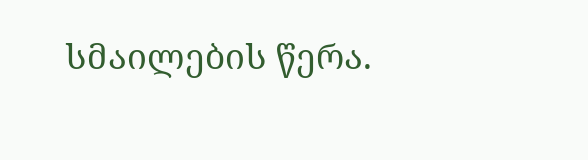სმაილების წერა.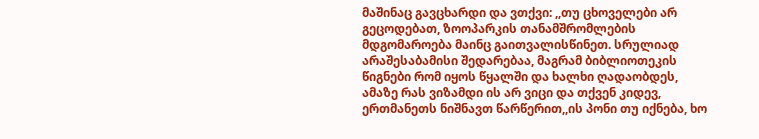მაშინაც გავცხარდი და ვთქვი: ,,თუ ცხოველები არ გეცოდებათ, ზოოპარკის თანამშრომლების მდგომაროება მაინც გაითვალისწინეთ. სრულიად არაშესაბამისი შედარებაა, მაგრამ ბიბლიოთეკის წიგნები რომ იყოს წყალში და ხალხი ღადაობდეს, ამაზე რას ვიზამდი ის არ ვიცი და თქვენ კიდევ, ერთმანეთს ნიშნავთ წარწერით,,ის პონი თუ იქნება, ხო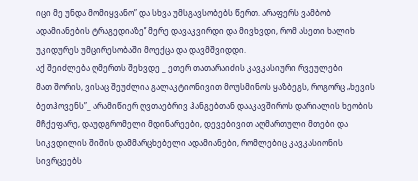იცი მე უნდა მომიყვანო” და სხვა უმსგავსობებს წერთ. არაფერს ვამბობ ადამიანების ტრაგედიაზე’’ მერე დავაკვირდი და მივხვდი, რომ ასეთი ხალიხ უკიდურეს უმცირესობაში მოექცა და დავმშვიდდი.
აქ შეიძლება ღმერთს შეხვდე _ ეთერ თათარაიძის კავკასიური რვეულები
მათ შორის, ვისაც შეუძლია გალაკტიონივით მოუსმინოს ყაზბეგს, როგორც „ხევის ბეთჰოვენს”_ არამიწიერ ღვთაებრივ ჰანგებთან დააკავშიროს დარიალის ხეობის მჩქეფარე, დაუდგრომელი მდინარეები, დევებივით აღმართული მთები და სიკვდილის შიშის დამმარცხებელი ადამიანები, რომლებიც კავკასიონის სივრცეებს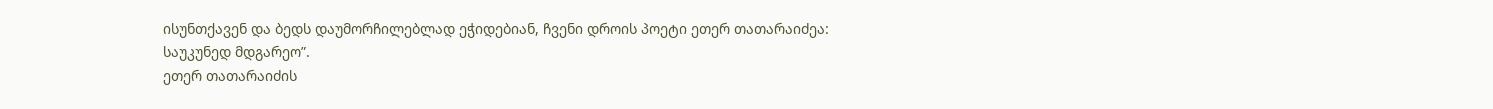ისუნთქავენ და ბედს დაუმორჩილებლად ეჭიდებიან, ჩვენი დროის პოეტი ეთერ თათარაიძეა:
საუკუნედ მდგარეო”.
ეთერ თათარაიძის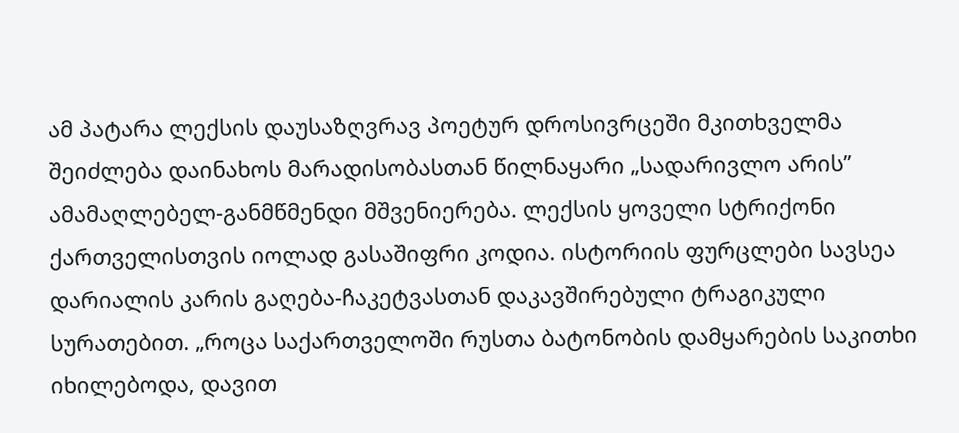ამ პატარა ლექსის დაუსაზღვრავ პოეტურ დროსივრცეში მკითხველმა შეიძლება დაინახოს მარადისობასთან წილნაყარი „სადარივლო არის” ამამაღლებელ-განმწმენდი მშვენიერება. ლექსის ყოველი სტრიქონი ქართველისთვის იოლად გასაშიფრი კოდია. ისტორიის ფურცლები სავსეა დარიალის კარის გაღება-ჩაკეტვასთან დაკავშირებული ტრაგიკული სურათებით. „როცა საქართველოში რუსთა ბატონობის დამყარების საკითხი იხილებოდა, დავით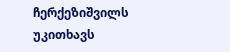ჩერქეზიშვილს უკითხავს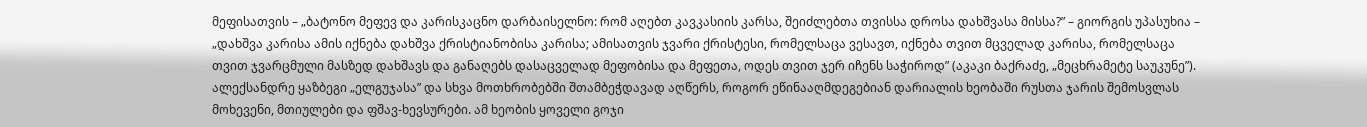მეფისათვის – „ბატონო მეფევ და კარისკაცნო დარბაისელნო: რომ აღებთ კავკასიის კარსა, შეიძლებთა თვისსა დროსა დახშვასა მისსა?” – გიორგის უპასუხია – „დახშვა კარისა ამის იქნება დახშვა ქრისტიანობისა კარისა; ამისათვის ჯვარი ქრისტესი, რომელსაცა ვესავთ, იქნება თვით მცველად კარისა, რომელსაცა თვით ჯვარცმული მასზედ დახშავს და განაღებს დასაცველად მეფობისა და მეფეთა, ოდეს თვით ჯერ იჩენს საჭიროდ” (აკაკი ბაქრაძე, „მეცხრამეტე საუკუნე”).
ალექსანდრე ყაზბეგი „ელგუჯასა” და სხვა მოთხრობებში შთამბეჭდავად აღწერს, როგორ ეწინააღმდეგებიან დარიალის ხეობაში რუსთა ჯარის შემოსვლას მოხევენი, მთიულები და ფშავ-ხევსურები. ამ ხეობის ყოველი გოჯი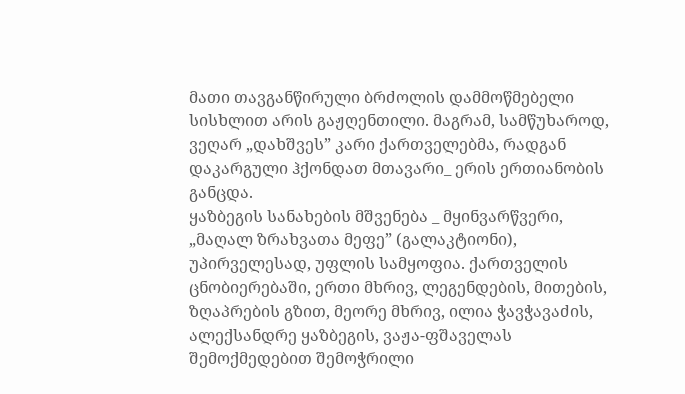მათი თავგანწირული ბრძოლის დამმოწმებელი სისხლით არის გაჟღენთილი. მაგრამ, სამწუხაროდ, ვეღარ „დახშვეს” კარი ქართველებმა, რადგან დაკარგული ჰქონდათ მთავარი_ ერის ერთიანობის განცდა.
ყაზბეგის სანახების მშვენება _ მყინვარწვერი, „მაღალ ზრახვათა მეფე” (გალაკტიონი), უპირველესად, უფლის სამყოფია. ქართველის ცნობიერებაში, ერთი მხრივ, ლეგენდების, მითების, ზღაპრების გზით, მეორე მხრივ, ილია ჭავჭავაძის, ალექსანდრე ყაზბეგის, ვაჟა-ფშაველას შემოქმედებით შემოჭრილი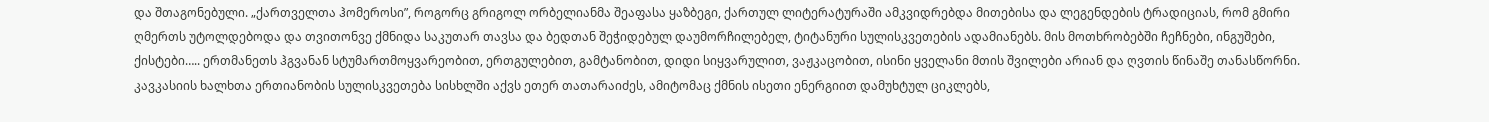და შთაგონებული. „ქართველთა ჰომეროსი”, როგორც გრიგოლ ორბელიანმა შეაფასა ყაზბეგი, ქართულ ლიტერატურაში ამკვიდრებდა მითებისა და ლეგენდების ტრადიციას, რომ გმირი ღმერთს უტოლდებოდა და თვითონვე ქმნიდა საკუთარ თავსა და ბედთან შეჭიდებულ დაუმორჩილებელ, ტიტანური სულისკვეთების ადამიანებს. მის მოთხრობებში ჩეჩნები, ინგუშები, ქისტები….. ერთმანეთს ჰგვანან სტუმართმოყვარეობით, ერთგულებით, გამტანობით, დიდი სიყვარულით, ვაჟკაცობით, ისინი ყველანი მთის შვილები არიან და ღვთის წინაშე თანასწორნი.
კავკასიის ხალხთა ერთიანობის სულისკვეთება სისხლში აქვს ეთერ თათარაიძეს, ამიტომაც ქმნის ისეთი ენერგიით დამუხტულ ციკლებს,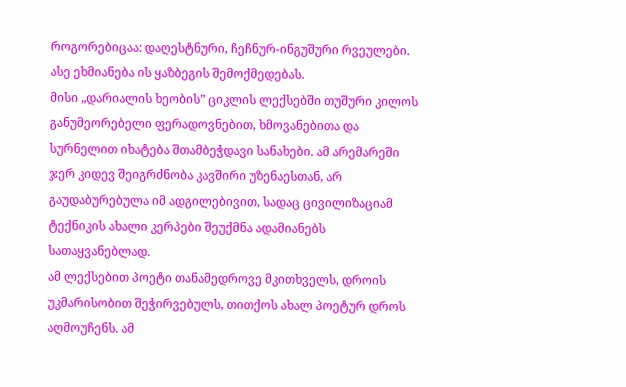როგორებიცაა: დაღესტნური, ჩეჩნურ-ინგუშური რვეულები. ასე ეხმიანება ის ყაზბეგის შემოქმედებას.
მისი „დარიალის ხეობის” ციკლის ლექსებში თუშური კილოს განუმეორებელი ფერადოვნებით, ხმოვანებითა და სურნელით იხატება შთამბეჭდავი სანახები. ამ არემარეში ჯერ კიდევ შეიგრძნობა კავშირი უზენაესთან, არ გაუდაბურებულა იმ ადგილებივით, სადაც ცივილიზაციამ ტექნიკის ახალი კერპები შეუქმნა ადამიანებს სათაყვანებლად.
ამ ლექსებით პოეტი თანამედროვე მკითხველს, დროის უკმარისობით შეჭირვებულს, თითქოს ახალ პოეტურ დროს აღმოუჩენს. ამ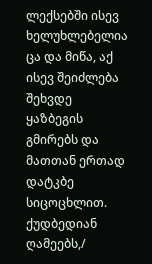ლექსებში ისევ ხელუხლებელია ცა და მიწა, აქ ისევ შეიძლება შეხვდე ყაზბეგის გმირებს და მათთან ერთად დატკბე სიცოცხლით.
ქუდბედიან ღამეებს,/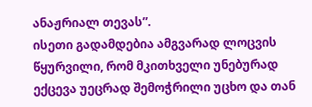ანაჟრიალ თევას”.
ისეთი გადამდებია ამგვარად ლოცვის წყურვილი, რომ მკითხველი უნებურად ექცევა უეცრად შემოჭრილი უცხო და თან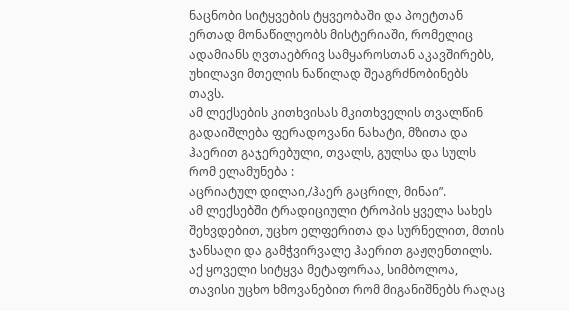ნაცნობი სიტყვების ტყვეობაში და პოეტთან ერთად მონაწილეობს მისტერიაში, რომელიც ადამიანს ღვთაებრივ სამყაროსთან აკავშირებს, უხილავი მთელის ნაწილად შეაგრძნობინებს თავს.
ამ ლექსების კითხვისას მკითხველის თვალწინ გადაიშლება ფერადოვანი ნახატი, მზითა და ჰაერით გაჯერებული, თვალს, გულსა და სულს რომ ელამუნება :
აცრიატულ დილაი,/ჰაერ გაცრილ, მინაი”.
ამ ლექსებში ტრადიციული ტროპის ყველა სახეს შეხვდებით, უცხო ელფერითა და სურნელით, მთის ჯანსაღი და გამჭვირვალე ჰაერით გაჟღენთილს. აქ ყოველი სიტყვა მეტაფორაა, სიმბოლოა, თავისი უცხო ხმოვანებით რომ მიგანიშნებს რაღაც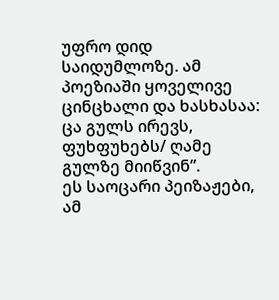უფრო დიდ საიდუმლოზე. ამ პოეზიაში ყოველივე ცინცხალი და ხასხასაა:
ცა გულს ირევს, ფუხფუხებს/ ღამე გულზე მიიწვინ”.
ეს საოცარი პეიზაჟები, ამ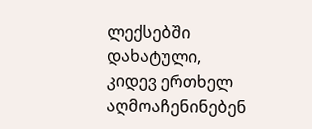ლექსებში დახატული, კიდევ ერთხელ აღმოაჩენინებენ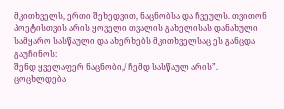მკითხველს, ერთი შეხედვით, ნაცნობსა და ჩვეულს. თვითონ პოეტისთვის არის ყოველი თვალის გახელისას დანახული სამყარო სასწაული და ახერხებს მკითხველსაც ეს განცდა გაუჩინოს:
შენდ ყველაფერ ნაცნობი,/ ჩემდ სასწაულ არის”.
ცოცხლდება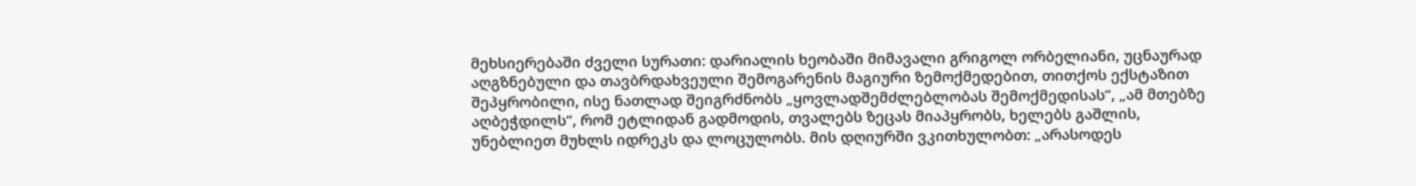მეხსიერებაში ძველი სურათი: დარიალის ხეობაში მიმავალი გრიგოლ ორბელიანი, უცნაურად აღგზნებული და თავბრდახვეული შემოგარენის მაგიური ზემოქმედებით, თითქოს ექსტაზით შეპყრობილი, ისე ნათლად შეიგრძნობს „ყოვლადშემძლებლობას შემოქმედისას”, „ამ მთებზე აღბეჭდილს”, რომ ეტლიდან გადმოდის, თვალებს ზეცას მიაპყრობს, ხელებს გაშლის, უნებლიეთ მუხლს იდრეკს და ლოცულობს. მის დღიურში ვკითხულობთ: „არასოდეს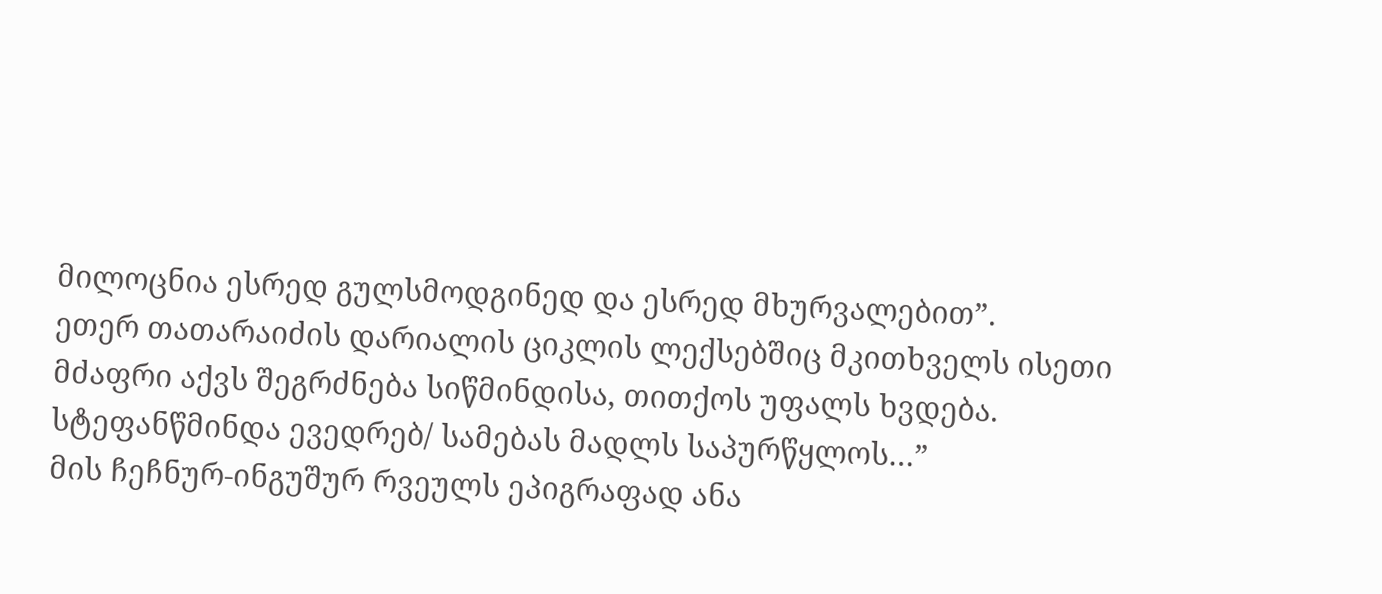მილოცნია ესრედ გულსმოდგინედ და ესრედ მხურვალებით”.
ეთერ თათარაიძის დარიალის ციკლის ლექსებშიც მკითხველს ისეთი მძაფრი აქვს შეგრძნება სიწმინდისა, თითქოს უფალს ხვდება.
სტეფანწმინდა ევედრებ/ სამებას მადლს საპურწყლოს…”
მის ჩეჩნურ-ინგუშურ რვეულს ეპიგრაფად ანა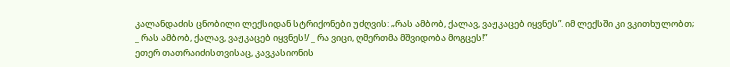კალანდაძის ცნობილი ლექსიდან სტრიქონები უძღვის: „რას ამბობ, ქალავ, ვაჟკაცებ იყვნეს”. იმ ლექსში კი ვკითხულობთ;
_ რას ამბობ, ქალავ, ვაჟკაცებ იყვნეს!/ _ რა ვიცი, ღმერთმა მშვიდობა მოგცეს!”
ეთერ თათრაიძისთვისაც, კავკასიონის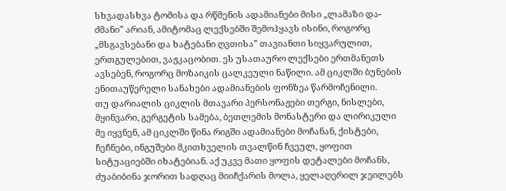სხვადასხვა ტომისა და რწმენის ადამიანები მისი „ლამაზი და-ძმანი” არიან, ამიტომაც ლექსებში შემოჰყავს ისინი, როგორც „მსგავსებანი და ხატებანი ღვთისა” თავიანთი სიყვარულით, ერთგულებით, ვაჟკაცობით. ეს უსათაურო ლექსები ერთმანეთს ავსებენ, როგორც მოზაიკის ცალკეული ნაწილი. ამ ციკლში ბუნების ენითაუწერელი სანახები ადამიანების ფონზეა წარმოჩენილი.
თუ დარიალის ციკლის მთავარი პერსონაჟები თერგი, ნისლები, მყინვარი, გერგეტის სამება, ბეთლემის მონასტერი და ლირიკული მე იყვნენ, ამ ციკლში წინა რიგში ადამიანები მოჩანან, ქისტები, ჩეჩნები, ინგუშები მკითხველის თვალწინ ჩვეულ, ყოფით სიტუაციებში იხატებიან. აქ უკვე მათი ყოფის დეტალები მოჩანს, ძუაბიბინა ჯორით სადღაც მიიჩქარის მოლა, ყელაღერილ ჯეილებს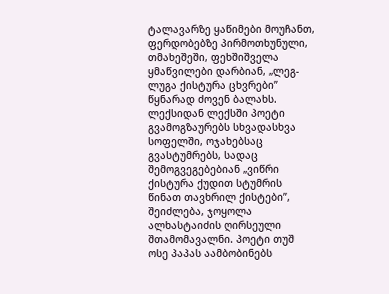ტალავარზე ყაწიმები მოუჩანთ, ფერდობებზე პირმოთხუნული, თმახეშეში, ფეხშიშველა ყმაწვილები დარბიან, „ლეგ-ლუგა ქისტურა ცხვრები” წყნარად ძოვენ ბალახს. ლექსიდან ლექსში პოეტი გვამოგზაურებს სხვადასხვა სოფელში, ოჯახებსაც გვასტუმრებს, სადაც შემოგვეგებებიან „ვიწრი ქისტურა ქუდით სტუმრის წინათ თავხრილ ქისტები”, შეიძლება, ჯოყოლა ალხასტაიძის ღირსეული შთამომავალნი. პოეტი თუშ ოსე პაპას აამბობინებს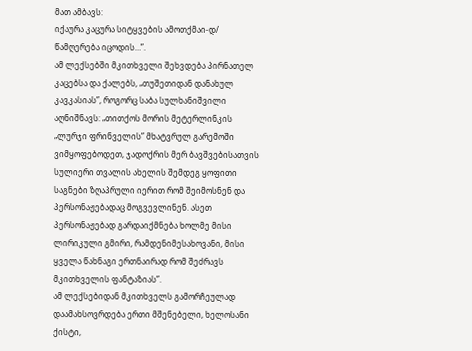მათ ამბავს:
იქაურა კაცურა სიტყვების ამოთქმაი-დ/ წამღერება იცოდის…”.
ამ ლექსებში მკითხველი შეხვდება პირნათელ კაცებსა და ქალებს, „თუშეთიდან დანახულ კავკასიას”, როგორც საბა სულხანიშვილი აღნიშნავს: „თითქოს მორის მეტერლინკის „ლურჯი ფრინველის” მხატვრულ გარემოში ვიმყოფებოდეთ, ჯადოქრის მერ ბავშვებისათვის სულიერი თვალის ახელის შემდეგ ყოფითი საგნები ზღაპრული იერით რომ შეიმოსნენ და პერსონაჟებადაც მოგვევლინენ. ასეთ პერსონაჟებად გარდაიქმნება ხოლმე მისი ლირიკული გმირი, რამდენიმესახოვანი, მისი ყველა წახნაგი ერთნაირად რომ შეძრავს მკითხველის ფანტაზიას”.
ამ ლექსებიდან მკითხველს გამორჩეულად დაამახსოვრდება ერთი მშენებელი, ხელოსანი ქისტი,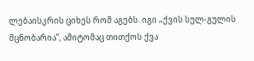ლებაისკრის ციხეს რომ აგებს. იგი „ქვის სულ-გულის მცნობარია”, ამიტომაც თითქოს ქვა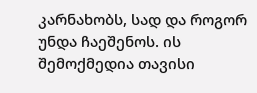კარნახობს, სად და როგორ უნდა ჩაეშენოს. ის შემოქმედია თავისი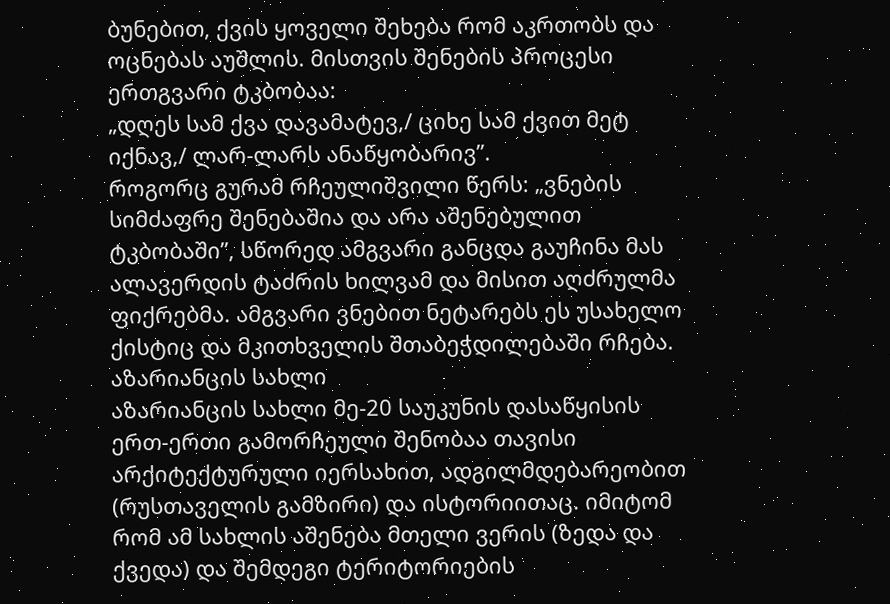ბუნებით, ქვის ყოველი შეხება რომ აკრთობს და ოცნებას აუშლის. მისთვის შენების პროცესი ერთგვარი ტკბობაა:
„დღეს სამ ქვა დავამატევ,/ ციხე სამ ქვით მეტ იქნავ,/ ლარ-ლარს ანაწყობარივ”.
როგორც გურამ რჩეულიშვილი წერს: „ვნების სიმძაფრე შენებაშია და არა აშენებულით ტკბობაში”, სწორედ ამგვარი განცდა გაუჩინა მას ალავერდის ტაძრის ხილვამ და მისით აღძრულმა ფიქრებმა. ამგვარი ვნებით ნეტარებს ეს უსახელო ქისტიც და მკითხველის შთაბეჭდილებაში რჩება.
აზარიანცის სახლი
აზარიანცის სახლი მე-20 საუკუნის დასაწყისის ერთ-ერთი გამორჩეული შენობაა თავისი არქიტექტურული იერსახით, ადგილმდებარეობით (რუსთაველის გამზირი) და ისტორიითაც. იმიტომ რომ ამ სახლის აშენება მთელი ვერის (ზედა და ქვედა) და შემდეგი ტერიტორიების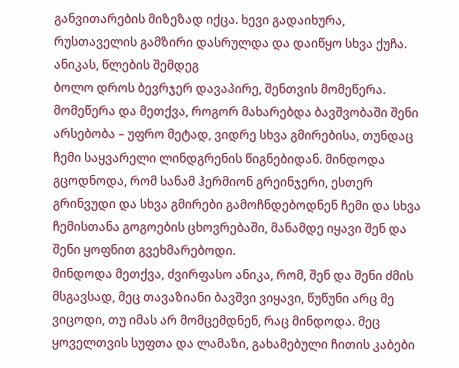განვითარების მიზეზად იქცა. ხევი გადაიხურა, რუსთაველის გამზირი დასრულდა და დაიწყო სხვა ქუჩა.
ანიკას, წლების შემდეგ
ბოლო დროს ბევრჯერ დავაპირე, შენთვის მომეწერა. მომეწერა და მეთქვა, როგორ მახარებდა ბავშვობაში შენი არსებობა – უფრო მეტად, ვიდრე სხვა გმირებისა, თუნდაც ჩემი საყვარელი ლინდგრენის წიგნებიდან. მინდოდა გცოდნოდა, რომ სანამ ჰერმიონ გრეინჯერი, ესთერ გრინვუდი და სხვა გმირები გამოჩნდებოდნენ ჩემი და სხვა ჩემისთანა გოგოების ცხოვრებაში, მანამდე იყავი შენ და შენი ყოფნით გვეხმარებოდი.
მინდოდა მეთქვა, ძვირფასო ანიკა, რომ, შენ და შენი ძმის მსგავსად, მეც თავაზიანი ბავშვი ვიყავი, წუწუნი არც მე ვიცოდი, თუ იმას არ მომცემდნენ, რაც მინდოდა. მეც ყოველთვის სუფთა და ლამაზი, გახამებული ჩითის კაბები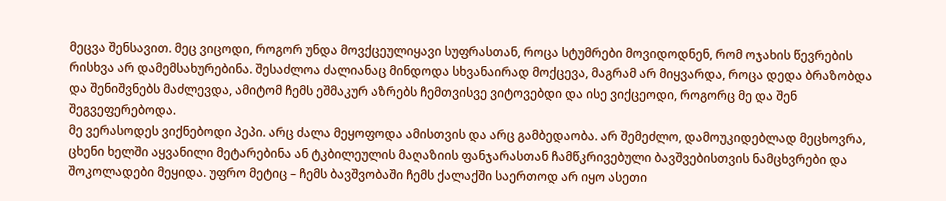მეცვა შენსავით. მეც ვიცოდი, როგორ უნდა მოვქცეულიყავი სუფრასთან, როცა სტუმრები მოვიდოდნენ, რომ ოჯახის წევრების რისხვა არ დამემსახურებინა. შესაძლოა ძალიანაც მინდოდა სხვანაირად მოქცევა, მაგრამ არ მიყვარდა, როცა დედა ბრაზობდა და შენიშვნებს მაძლევდა, ამიტომ ჩემს ეშმაკურ აზრებს ჩემთვისვე ვიტოვებდი და ისე ვიქცეოდი, როგორც მე და შენ შეგვეფერებოდა.
მე ვერასოდეს ვიქნებოდი პეპი. არც ძალა მეყოფოდა ამისთვის და არც გამბედაობა. არ შემეძლო, დამოუკიდებლად მეცხოვრა, ცხენი ხელში აყვანილი მეტარებინა ან ტკბილეულის მაღაზიის ფანჯარასთან ჩამწკრივებული ბავშვებისთვის ნამცხვრები და შოკოლადები მეყიდა. უფრო მეტიც – ჩემს ბავშვობაში ჩემს ქალაქში საერთოდ არ იყო ასეთი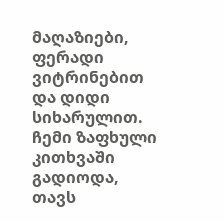მაღაზიები, ფერადი ვიტრინებით და დიდი სიხარულით. ჩემი ზაფხული კითხვაში გადიოდა, თავს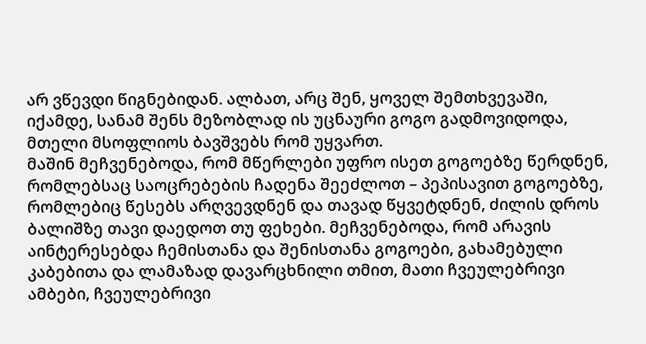არ ვწევდი წიგნებიდან. ალბათ, არც შენ, ყოველ შემთხვევაში, იქამდე, სანამ შენს მეზობლად ის უცნაური გოგო გადმოვიდოდა, მთელი მსოფლიოს ბავშვებს რომ უყვართ.
მაშინ მეჩვენებოდა, რომ მწერლები უფრო ისეთ გოგოებზე წერდნენ, რომლებსაც საოცრებების ჩადენა შეეძლოთ – პეპისავით გოგოებზე, რომლებიც წესებს არღვევდნენ და თავად წყვეტდნენ, ძილის დროს ბალიშზე თავი დაედოთ თუ ფეხები. მეჩვენებოდა, რომ არავის აინტერესებდა ჩემისთანა და შენისთანა გოგოები, გახამებული კაბებითა და ლამაზად დავარცხნილი თმით, მათი ჩვეულებრივი ამბები, ჩვეულებრივი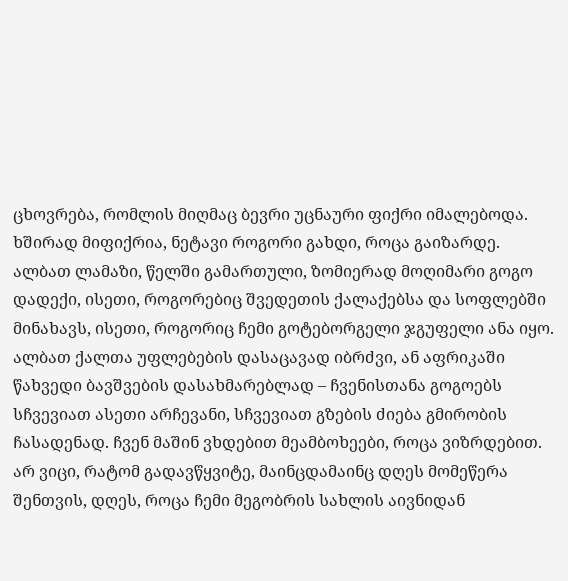ცხოვრება, რომლის მიღმაც ბევრი უცნაური ფიქრი იმალებოდა.
ხშირად მიფიქრია, ნეტავი როგორი გახდი, როცა გაიზარდე. ალბათ ლამაზი, წელში გამართული, ზომიერად მოღიმარი გოგო დადექი, ისეთი, როგორებიც შვედეთის ქალაქებსა და სოფლებში მინახავს, ისეთი, როგორიც ჩემი გოტებორგელი ჯგუფელი ანა იყო. ალბათ ქალთა უფლებების დასაცავად იბრძვი, ან აფრიკაში წახვედი ბავშვების დასახმარებლად – ჩვენისთანა გოგოებს სჩვევიათ ასეთი არჩევანი, სჩვევიათ გზების ძიება გმირობის ჩასადენად. ჩვენ მაშინ ვხდებით მეამბოხეები, როცა ვიზრდებით.
არ ვიცი, რატომ გადავწყვიტე, მაინცდამაინც დღეს მომეწერა შენთვის, დღეს, როცა ჩემი მეგობრის სახლის აივნიდან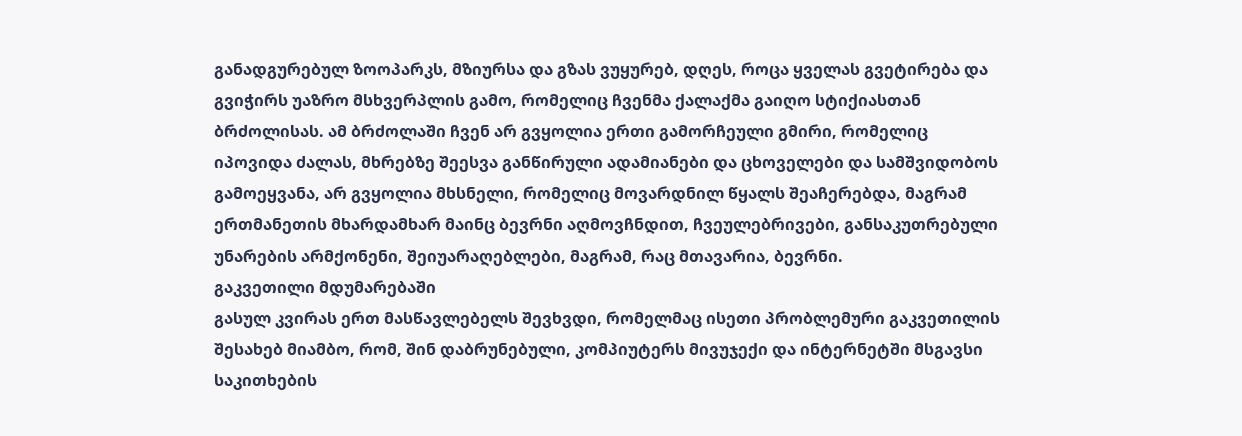განადგურებულ ზოოპარკს, მზიურსა და გზას ვუყურებ, დღეს, როცა ყველას გვეტირება და გვიჭირს უაზრო მსხვერპლის გამო, რომელიც ჩვენმა ქალაქმა გაიღო სტიქიასთან ბრძოლისას. ამ ბრძოლაში ჩვენ არ გვყოლია ერთი გამორჩეული გმირი, რომელიც იპოვიდა ძალას, მხრებზე შეესვა განწირული ადამიანები და ცხოველები და სამშვიდობოს გამოეყვანა, არ გვყოლია მხსნელი, რომელიც მოვარდნილ წყალს შეაჩერებდა, მაგრამ ერთმანეთის მხარდამხარ მაინც ბევრნი აღმოვჩნდით, ჩვეულებრივები, განსაკუთრებული უნარების არმქონენი, შეიუარაღებლები, მაგრამ, რაც მთავარია, ბევრნი.
გაკვეთილი მდუმარებაში
გასულ კვირას ერთ მასწავლებელს შევხვდი, რომელმაც ისეთი პრობლემური გაკვეთილის შესახებ მიამბო, რომ, შინ დაბრუნებული, კომპიუტერს მივუჯექი და ინტერნეტში მსგავსი საკითხების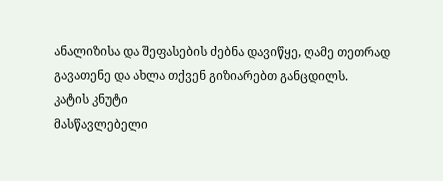ანალიზისა და შეფასების ძებნა დავიწყე, ღამე თეთრად გავათენე და ახლა თქვენ გიზიარებთ განცდილს.
კატის კნუტი
მასწავლებელი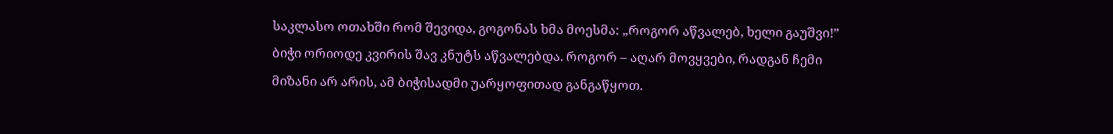საკლასო ოთახში რომ შევიდა, გოგონას ხმა მოესმა: „როგორ აწვალებ, ხელი გაუშვი!” ბიჭი ორიოდე კვირის შავ კნუტს აწვალებდა. როგორ – აღარ მოვყვები, რადგან ჩემი მიზანი არ არის, ამ ბიჭისადმი უარყოფითად განგაწყოთ.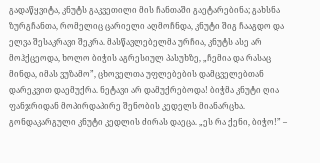გადაწყვიტა, კნუტს გაკვეთილი მის ჩანთაში გაეტარებინა; გახსნა ზურგჩანთა, რომელიც ცარიელი აღმოჩნდა, კნუტი შიგ ჩააგდო და ელვა შესაკრავი შეკრა. მასწავლებელმა ურჩია, კნუტს ასე არ მოჰქცეოდა, ხოლო ბიჭის აგრესიულ პასუხზე, „ჩემია და რასაც მინდა, იმას ვუზამო”, ცხოველთა უფლებების დამცველებთან დარეკვით დაემუქრა. ნეტავი არ დამუქრებოდა! ბიჭმა კნუტი ღია ფანჯრიდან მოპირდაპირე შენობის კედელს მიანარცხა. გონდაკარგული კნუტი კედლის ძირას დაეცა. „ეს რა ქენი, ბიჭო!” –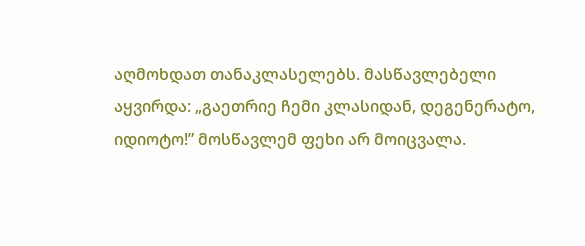აღმოხდათ თანაკლასელებს. მასწავლებელი აყვირდა: „გაეთრიე ჩემი კლასიდან, დეგენერატო, იდიოტო!” მოსწავლემ ფეხი არ მოიცვალა.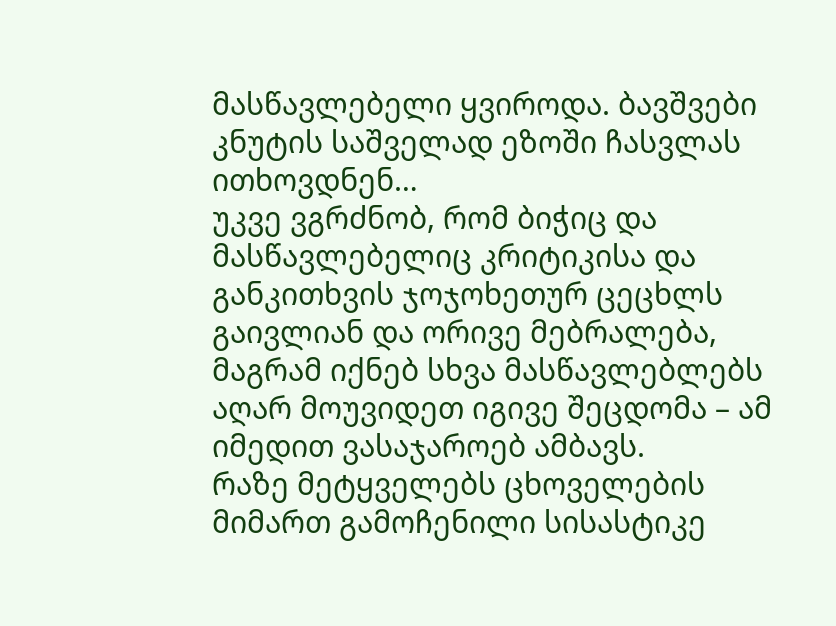მასწავლებელი ყვიროდა. ბავშვები კნუტის საშველად ეზოში ჩასვლას ითხოვდნენ…
უკვე ვგრძნობ, რომ ბიჭიც და მასწავლებელიც კრიტიკისა და განკითხვის ჯოჯოხეთურ ცეცხლს გაივლიან და ორივე მებრალება, მაგრამ იქნებ სხვა მასწავლებლებს აღარ მოუვიდეთ იგივე შეცდომა – ამ იმედით ვასაჯაროებ ამბავს.
რაზე მეტყველებს ცხოველების მიმართ გამოჩენილი სისასტიკე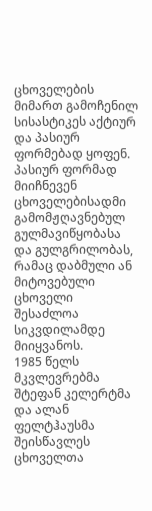ცხოველების მიმართ გამოჩენილ სისასტიკეს აქტიურ და პასიურ ფორმებად ყოფენ. პასიურ ფორმად მიიჩნევენ ცხოველებისადმი გამომჟღავნებულ გულმავიწყობასა და გულგრილობას, რამაც დაბმული ან მიტოვებული ცხოველი შესაძლოა სიკვდილამდე მიიყვანოს.
1985 წელს მკვლევრებმა შტეფან კელერტმა და ალან ფელტჰაუსმა შეისწავლეს ცხოველთა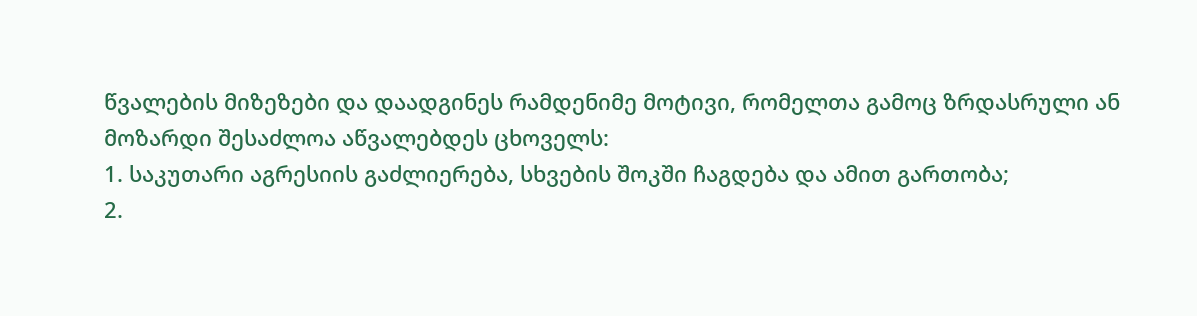წვალების მიზეზები და დაადგინეს რამდენიმე მოტივი, რომელთა გამოც ზრდასრული ან მოზარდი შესაძლოა აწვალებდეს ცხოველს:
1. საკუთარი აგრესიის გაძლიერება, სხვების შოკში ჩაგდება და ამით გართობა;
2.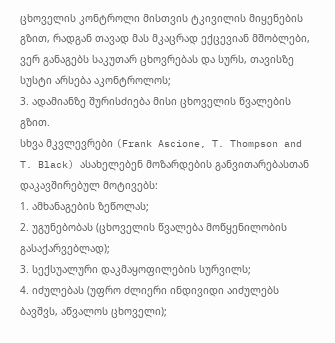ცხოველის კონტროლი მისთვის ტკივილის მიყენების გზით, რადგან თავად მას მკაცრად ექცევიან მშობლები, ვერ განაგებს საკუთარ ცხოვრებას და სურს, თავისზე სუსტი არსება აკონტროლოს;
3. ადამიანზე შურისძიება მისი ცხოველის წვალების გზით.
სხვა მკვლევრები (Frank Ascione, T. Thompson and T. Black) ასახელებენ მოზარდების განვითარებასთან დაკავშირებულ მოტივებს:
1. ამხანაგების ზეწოლას;
2. უგუნებობას (ცხოველის წვალება მოწყენილობის გასაქარვებლად);
3. სექსუალური დაკმაყოფილების სურვილს;
4. იძულებას (უფრო ძლიერი ინდივიდი აიძულებს ბავშვს, აწვალოს ცხოველი);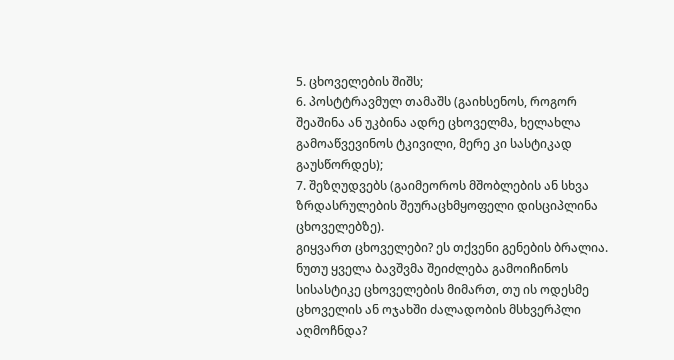5. ცხოველების შიშს;
6. პოსტტრავმულ თამაშს (გაიხსენოს, როგორ შეაშინა ან უკბინა ადრე ცხოველმა, ხელახლა გამოაწვევინოს ტკივილი, მერე კი სასტიკად გაუსწორდეს);
7. შეზღუდვებს (გაიმეოროს მშობლების ან სხვა ზრდასრულების შეურაცხმყოფელი დისციპლინა ცხოველებზე).
გიყვართ ცხოველები? ეს თქვენი გენების ბრალია.
ნუთუ ყველა ბავშვმა შეიძლება გამოიჩინოს სისასტიკე ცხოველების მიმართ, თუ ის ოდესმე ცხოველის ან ოჯახში ძალადობის მსხვერპლი აღმოჩნდა?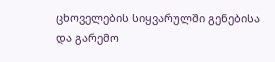ცხოველების სიყვარულში გენებისა და გარემო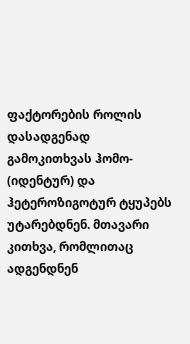ფაქტორების როლის დასადგენად გამოკითხვას ჰომო- (იდენტურ) და ჰეტეროზიგოტურ ტყუპებს უტარებდნენ. მთავარი კითხვა, რომლითაც ადგენდნენ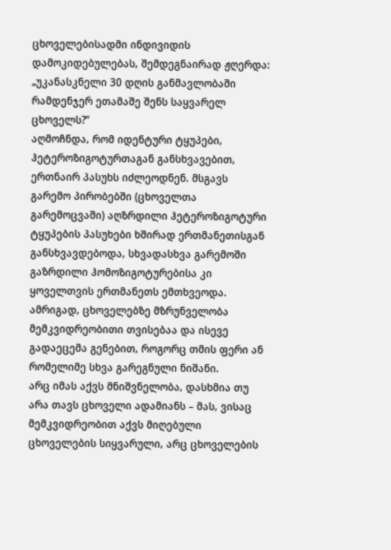ცხოველებისადმი ინდივიდის დამოკიდებულებას, შემდეგნაირად ჟღერდა: „უკანასკნელი 30 დღის განმავლობაში რამდენჯერ ეთამაშე შენს საყვარელ ცხოველს?”
აღმოჩნდა, რომ იდენტური ტყუპები, ჰეტეროზიგოტურთაგან განსხვავებით, ერთნაირ პასუხს იძლეოდნენ. მსგავს გარემო პირობებში (ცხოველთა გარემოცვაში) აღზრდილი ჰეტეროზიგოტური ტყუპების პასუხები ხშირად ერთმანეთისგან განსხვავდებოდა, სხვადასხვა გარემოში გაზრდილი ჰომოზიგოტურებისა კი ყოველთვის ერთმანეთს ემთხვეოდა. ამრიგად, ცხოველებზე მზრუნველობა მემკვიდრეობითი თვისებაა და ისევე გადაეცემა გენებით, როგორც თმის ფერი ან რომელიმე სხვა გარეგნული ნიშანი.
არც იმას აქვს მნიშვნელობა, დასხმია თუ არა თავს ცხოველი ადამიანს – მას, ვისაც მემკვიდრეობით აქვს მიღებული ცხოველების სიყვარული, არც ცხოველების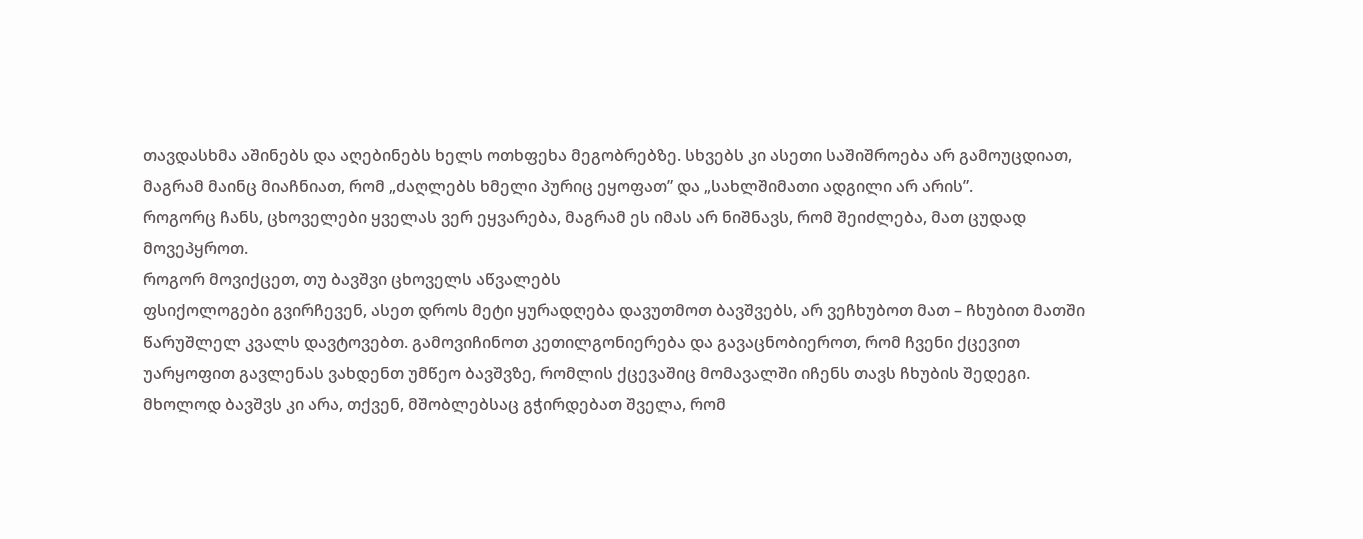თავდასხმა აშინებს და აღებინებს ხელს ოთხფეხა მეგობრებზე. სხვებს კი ასეთი საშიშროება არ გამოუცდიათ, მაგრამ მაინც მიაჩნიათ, რომ „ძაღლებს ხმელი პურიც ეყოფათ” და „სახლშიმათი ადგილი არ არის”.
როგორც ჩანს, ცხოველები ყველას ვერ ეყვარება, მაგრამ ეს იმას არ ნიშნავს, რომ შეიძლება, მათ ცუდად მოვეპყროთ.
როგორ მოვიქცეთ, თუ ბავშვი ცხოველს აწვალებს
ფსიქოლოგები გვირჩევენ, ასეთ დროს მეტი ყურადღება დავუთმოთ ბავშვებს, არ ვეჩხუბოთ მათ – ჩხუბით მათში წარუშლელ კვალს დავტოვებთ. გამოვიჩინოთ კეთილგონიერება და გავაცნობიეროთ, რომ ჩვენი ქცევით უარყოფით გავლენას ვახდენთ უმწეო ბავშვზე, რომლის ქცევაშიც მომავალში იჩენს თავს ჩხუბის შედეგი.
მხოლოდ ბავშვს კი არა, თქვენ, მშობლებსაც გჭირდებათ შველა, რომ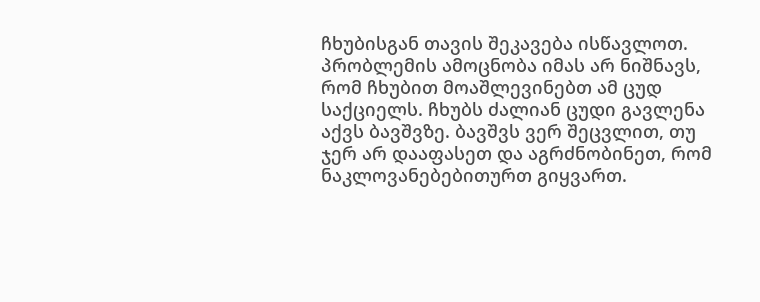ჩხუბისგან თავის შეკავება ისწავლოთ. პრობლემის ამოცნობა იმას არ ნიშნავს, რომ ჩხუბით მოაშლევინებთ ამ ცუდ საქციელს. ჩხუბს ძალიან ცუდი გავლენა აქვს ბავშვზე. ბავშვს ვერ შეცვლით, თუ ჯერ არ დააფასეთ და აგრძნობინეთ, რომ ნაკლოვანებებითურთ გიყვართ.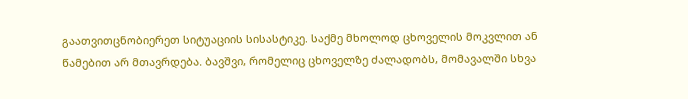გაათვითცნობიერეთ სიტუაციის სისასტიკე. საქმე მხოლოდ ცხოველის მოკვლით ან წამებით არ მთავრდება. ბავშვი, რომელიც ცხოველზე ძალადობს, მომავალში სხვა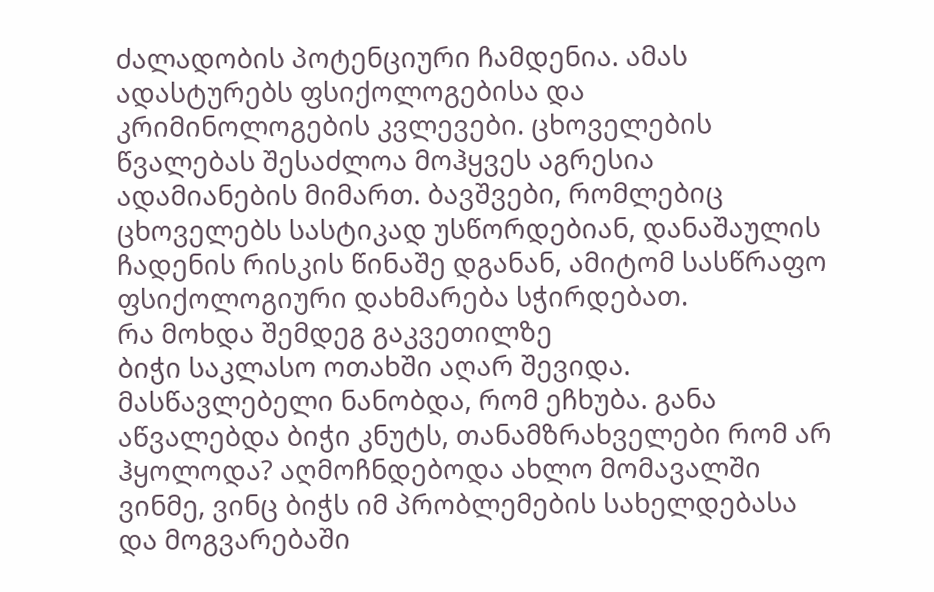ძალადობის პოტენციური ჩამდენია. ამას ადასტურებს ფსიქოლოგებისა და კრიმინოლოგების კვლევები. ცხოველების წვალებას შესაძლოა მოჰყვეს აგრესია ადამიანების მიმართ. ბავშვები, რომლებიც ცხოველებს სასტიკად უსწორდებიან, დანაშაულის ჩადენის რისკის წინაშე დგანან, ამიტომ სასწრაფო ფსიქოლოგიური დახმარება სჭირდებათ.
რა მოხდა შემდეგ გაკვეთილზე
ბიჭი საკლასო ოთახში აღარ შევიდა. მასწავლებელი ნანობდა, რომ ეჩხუბა. განა აწვალებდა ბიჭი კნუტს, თანამზრახველები რომ არ ჰყოლოდა? აღმოჩნდებოდა ახლო მომავალში ვინმე, ვინც ბიჭს იმ პრობლემების სახელდებასა და მოგვარებაში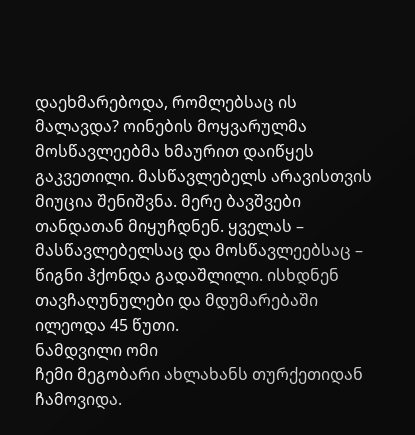დაეხმარებოდა, რომლებსაც ის მალავდა? ოინების მოყვარულმა მოსწავლეებმა ხმაურით დაიწყეს გაკვეთილი. მასწავლებელს არავისთვის მიუცია შენიშვნა. მერე ბავშვები თანდათან მიყუჩდნენ. ყველას – მასწავლებელსაც და მოსწავლეებსაც – წიგნი ჰქონდა გადაშლილი. ისხდნენ თავჩაღუნულები და მდუმარებაში ილეოდა 45 წუთი.
ნამდვილი ომი
ჩემი მეგობარი ახლახანს თურქეთიდან ჩამოვიდა.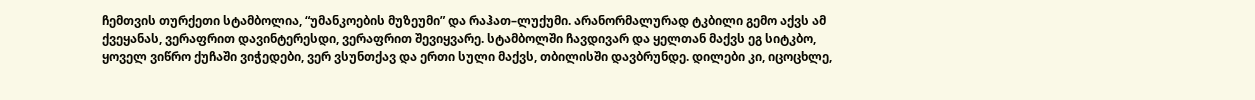ჩემთვის თურქეთი სტამბოლია, “უმანკოების მუზეუმი” და რაჰათ–ლუქუმი. არანორმალურად ტკბილი გემო აქვს ამ ქვეყანას, ვერაფრით დავინტერესდი, ვერაფრით შევიყვარე. სტამბოლში ჩავდივარ და ყელთან მაქვს ეგ სიტკბო, ყოველ ვიწრო ქუჩაში ვიჭედები, ვერ ვსუნთქავ და ერთი სული მაქვს, თბილისში დავბრუნდე. დილები კი, იცოცხლე,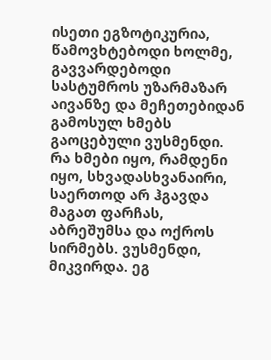ისეთი ეგზოტიკურია, წამოვხტებოდი ხოლმე, გავვარდებოდი სასტუმროს უზარმაზარ აივანზე და მეჩეთებიდან გამოსულ ხმებს გაოცებული ვუსმენდი. რა ხმები იყო, რამდენი იყო, სხვადასხვანაირი, საერთოდ არ ჰგავდა მაგათ ფარჩას, აბრეშუმსა და ოქროს სირმებს. ვუსმენდი, მიკვირდა. ეგ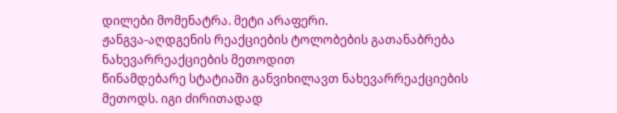დილები მომენატრა. მეტი არაფერი.
ჟანგვა-აღდგენის რეაქციების ტოლობების გათანაბრება ნახევარრეაქციების მეთოდით
წინამდებარე სტატიაში განვიხილავთ ნახევარრეაქციების
მეთოდს. იგი ძირითადად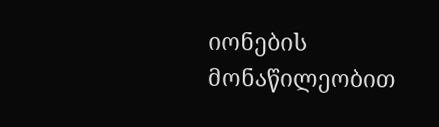იონების მონაწილეობით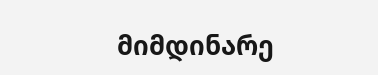მიმდინარე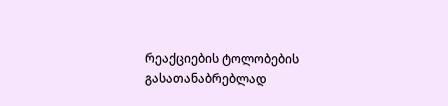რეაქციების ტოლობების გასათანაბრებლად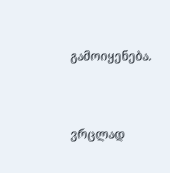გამოიყენება.



ვრცლად